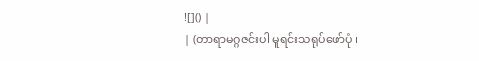![]() |
| (တာရာမဂ္ဂဇင်းပါ မူရင်းသရုပ်ဖော်ပုံ ၊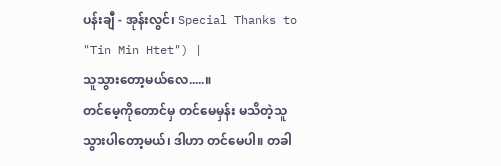ပန်းချီ - အုန်းလွင်၊ Special Thanks to "Tin Min Htet") |
သူသွားတော့မယ်လေ.....။
တင်မေ့ကိုတောင်မှ တင်မေမှန်း မသိတဲ့သူ သွားပါတော့မယ်၊ ဒါဟာ တင်မေပါ။ တခါ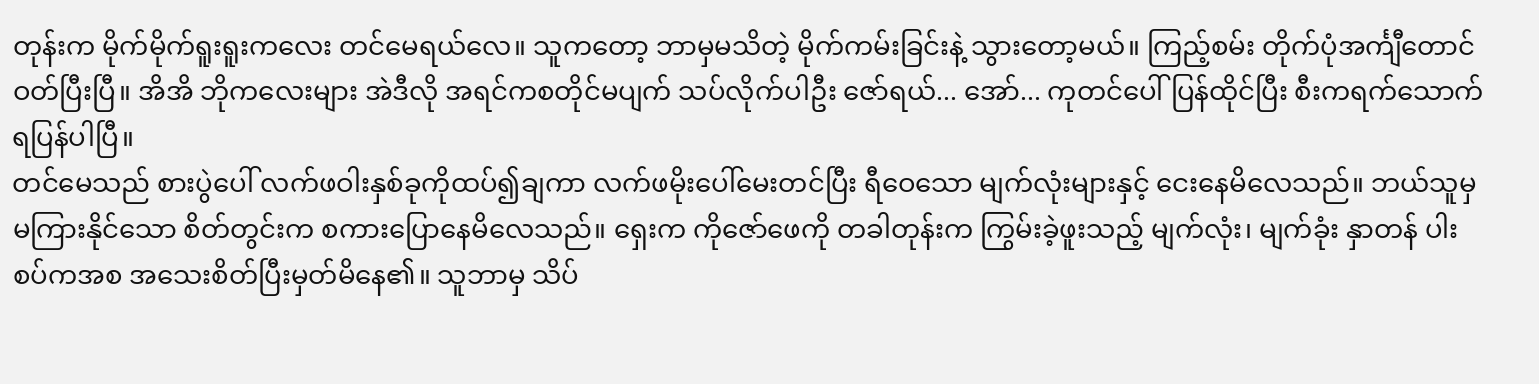တုန်းက မိုက်မိုက်ရူးရူးကလေး တင်မေရယ်လေ။ သူကတော့ ဘာမှမသိတဲ့ မိုက်ကမ်းခြင်းနဲ့ သွားတော့မယ်။ ကြည့်စမ်း တိုက်ပုံအင်္ကျီတောင် ဝတ်ပြီးပြီ။ အိအိ ဘိုကလေးများ အဲဒီလို အရင်ကစတိုင်မပျက် သပ်လိုက်ပါဦး ဇော်ရယ်... အော်... ကုတင်ပေါ်ပြန်ထိုင်ပြီး စီးကရက်သောက်ရပြန်ပါပြီ။
တင်မေသည် စားပွဲပေါ် လက်ဖဝါးနှစ်ခုကိုထပ်၍ချကာ လက်ဖမိုးပေါ်မေးတင်ပြီး ရီဝေသော မျက်လုံးများနှင့် ငေးနေမိလေသည်။ ဘယ်သူမှ မကြားနိုင်သော စိတ်တွင်းက စကားပြောနေမိလေသည်။ ရှေးက ကိုဇော်ဖေကို တခါတုန်းက ကြွမ်းခဲ့ဖူးသည့် မျက်လုံး၊ မျက်ခုံး နှာတန် ပါးစပ်ကအစ အသေးစိတ်ပြီးမှတ်မိနေ၏။ သူဘာမှ သိပ်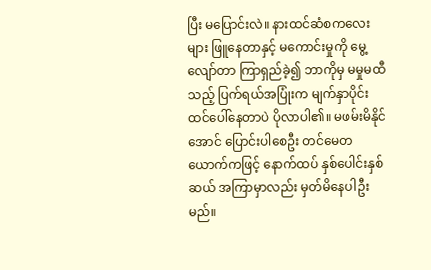ပြီး မပြောင်းလဲ။ နားထင်ဆံစကလေးများ ဖြူနေတာနှင့် မကောင်းမှုကို မွေ့လျော်တာ ကြာရှည်ခဲ့၍ ဘာကိုမှ မမှုမထီသည့် ပြက်ရယ်အပြုံးက မျက်နှာပိုင်းထင်ပေါ်နေတာပဲ ပိုလာပါ၏။ မဖမ်းမိနိုင်အောင် ပြောင်းပါစေဦး တင်မေတယောက်ကဖြင့် နောက်ထပ် နှစ်ပေါင်းနှစ်ဆယ် အကြာမှာလည်း မှတ်မိနေပါဦးမည်။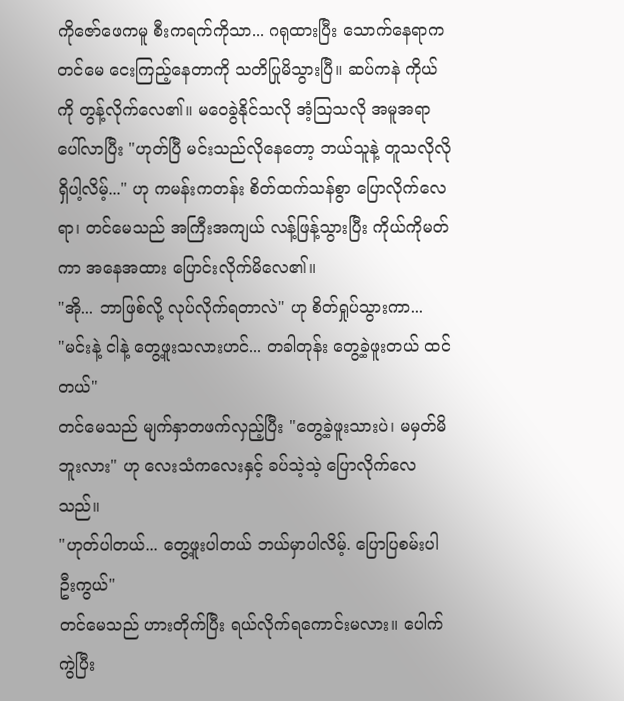ကိုဇော်ဖေကမူ စီးကရက်ကိုသာ... ဂရုထားပြီး သောက်နေရာက တင်မေ ငေးကြည့်နေတာကို သတိပြုမိသွားပြီ။ ဆပ်ကနဲ ကိုယ်ကို တွန့်လိုက်လေ၏။ မဝေခွဲနိုင်သလို အံ့သြသလို အမူအရာ ပေါ်လာပြီး "ဟုတ်ပြီ မင်းသည်လိုနေတော့ ဘယ်သူနဲ့ တူသလိုလို ရှိပါ့လိမ့်..." ဟု ကမန်းကတန်း စိတ်ထက်သန်စွာ ပြောလိုက်လေရာ၊ တင်မေသည် အကြီးအကျယ် လန့်ဖြန့်သွားပြီး ကိုယ်ကိုမတ်ကာ အနေအထား ပြောင်းလိုက်မိလေ၏။
"အို... ဘာဖြစ်လို့ လုပ်လိုက်ရတာလဲ" ဟု စိတ်ရှုပ်သွားကာ...
"မင်းနဲ့ ငါနဲ့ တွေ့ဖူးသလားဟင်... တခါတုန်း တွေ့ခဲ့ဖူးတယ် ထင်တယ်"
တင်မေသည် မျက်နှာတဖက်လှည့်ပြီး "တွေ့ခဲ့ဖူးသားပဲ၊ မမှတ်မိဘူးလား" ဟု လေးသံကလေးနှင့် ခပ်သဲ့သဲ့ ပြောလိုက်လေသည်။
"ဟုတ်ပါတယ်... တွေ့ဖူးပါတယ် ဘယ်မှာပါလိမ့်. ပြောပြစမ်းပါဦးကွယ်"
တင်မေသည် ဟားတိုက်ပြီး ရယ်လိုက်ရကောင်းမလား။ ပေါက်ကွဲပြီး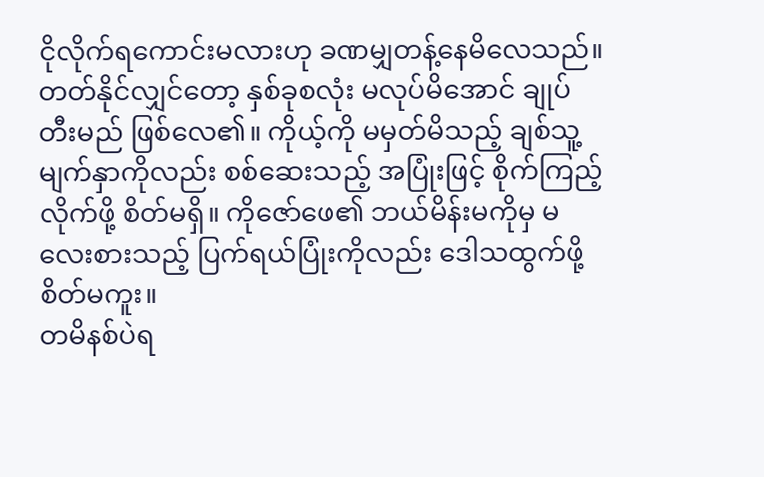ငိုလိုက်ရကောင်းမလားဟု ခဏမျှတန့်နေမိလေသည်။ တတ်နိုင်လျှင်တော့ နှစ်ခုစလုံး မလုပ်မိအောင် ချုပ်တီးမည် ဖြစ်လေ၏။ ကိုယ့်ကို မမှတ်မိသည့် ချစ်သူ့မျက်နှာကိုလည်း စစ်ဆေးသည့် အပြုံးဖြင့် စိုက်ကြည့်လိုက်ဖို့ စိတ်မရှိ။ ကိုဇော်ဖေ၏ ဘယ်မိန်းမကိုမှ မလေးစားသည့် ပြက်ရယ်ပြုံးကိုလည်း ဒေါသထွက်ဖို့ စိတ်မကူး။
တမိနစ်ပဲရ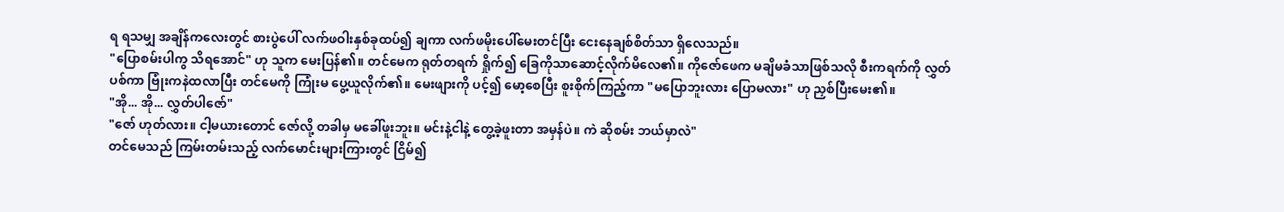ရ ရသမျှ အချိန်ကလေးတွင် စားပွဲပေါ် လက်ဖဝါးနှစ်ခုထပ်၍ ချကာ လက်ဖမိုးပေါ်မေးတင်ပြီး ငေးနေချစ်စိတ်သာ ရှိလေသည်။
"ပြောစမ်းပါကွ သိရအောင်" ဟု သူက မေးပြန်၏။ တင်မေက ရုတ်တရက် ရှိုက်၍ ခြေကိုသာဆောင့်လိုက်မိလေ၏။ ကိုဇော်ဖေက မချိမခံသာဖြစ်သလို စီးကရက်ကို လွှတ်ပစ်ကာ ဗြုံးကနဲထလာပြီး တင်မေကို ကြုံးမ ပွေ့ယူလိုက်၏။ မေးဖျားကို ပင့်၍ မော့စေပြီး စူးစိုက်ကြည့်ကာ "မပြောဘူးလား ပြောမလား" ဟု ညှစ်ပြီးမေး၏။
"အို... အို... လွှတ်ပါဇော်"
"ဇော် ဟုတ်လား။ ငါ့မယားတောင် ဇော်လို့ တခါမှ မခေါ်ဖူးဘူး။ မင်းနဲ့ငါနဲ့ တွေ့ခဲ့ဖူးတာ အမှန်ပဲ။ ကဲ ဆိုစမ်း ဘယ်မှာလဲ"
တင်မေသည် ကြမ်းတမ်းသည့် လက်မောင်းများကြားတွင် ငြိမ်၍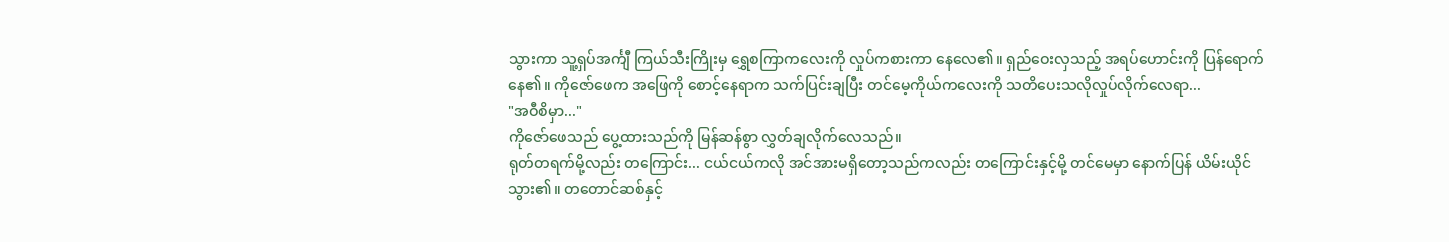သွားကာ သူ့ရှပ်အင်္ကျီ ကြယ်သီးကြိုးမှ ရွှေစကြာကလေးကို လှုပ်ကစားကာ နေလေ၏။ ရှည်ဝေးလှသည့် အရပ်ဟောင်းကို ပြန်ရောက်နေ၏။ ကိုဇော်ဖေက အဖြေကို စောင့်နေရာက သက်ပြင်းချပြီး တင်မေ့ကိုယ်ကလေးကို သတိပေးသလိုလှုပ်လိုက်လေရာ...
"အဝီစိမှာ..."
ကိုဇော်ဖေသည် ပွေ့ထားသည်ကို မြန်ဆန်စွာ လွှတ်ချလိုက်လေသည်။
ရုတ်တရက်မို့လည်း တကြောင်း... ငယ်ငယ်ကလို အင်အားမရှိတော့သည်ကလည်း တကြောင်းနှင့်မို့ တင်မေမှာ နောက်ပြန် ယိမ်းယိုင်သွား၏။ တတောင်ဆစ်နှင့်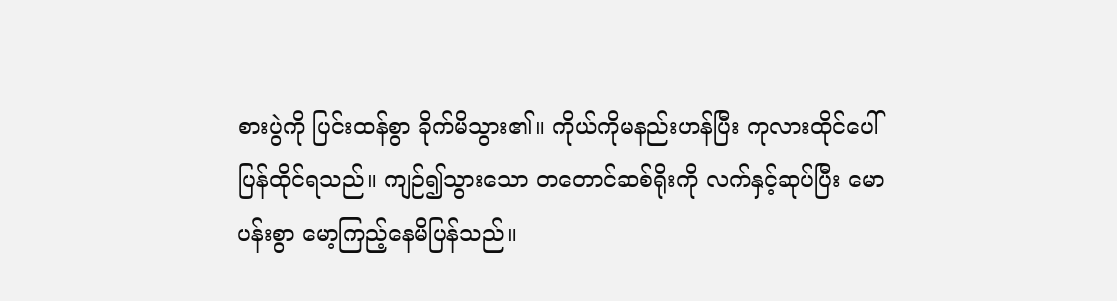စားပွဲကို ပြင်းထန်စွာ ခိုက်မိသွား၏။ ကိုယ်ကိုမနည်းဟန်ပြီး ကုလားထိုင်ပေါ် ပြန်ထိုင်ရသည်။ ကျဉ်၍သွားသော တတောင်ဆစ်ရိုးကို လက်နှင့်ဆုပ်ပြီး မောပန်းစွာ မော့ကြည့်နေမိပြန်သည်။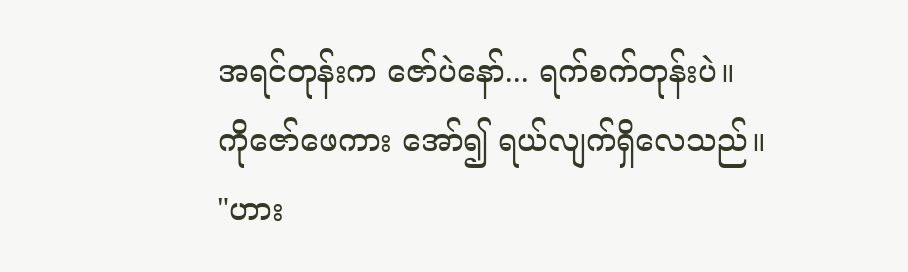အရင်တုန်းက ဇော်ပဲနော်... ရက်စက်တုန်းပဲ။
ကိုဇော်ဖေကား အော်၍ ရယ်လျက်ရှိလေသည်။
"ဟား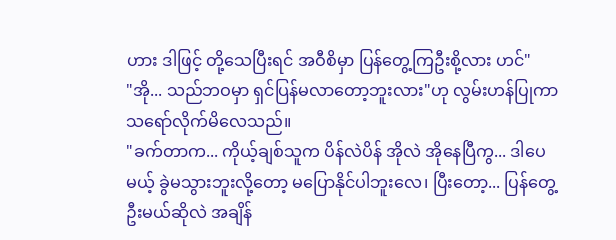ဟား ဒါဖြင့် တို့သေပြီးရင် အဝီစိမှာ ပြန်တွေ့ကြဦးစို့လား ဟင်"
"အို... သည်ဘဝမှာ ရှင်ပြန်မလာတော့ဘူးလား"ဟု လွမ်းဟန်ပြုကာ သရော်လိုက်မိလေသည်။
"ခက်တာက... ကိုယ့်ချစ်သူက ပိန်လဲပိန် အိုလဲ အိုနေပြီကွ... ဒါပေမယ့် ခွဲမသွားဘူးလို့တော့ မပြောနိုင်ပါဘူးလေ၊ ပြီးတော့... ပြန်တွေ့ဦးမယ်ဆိုလဲ အချိန်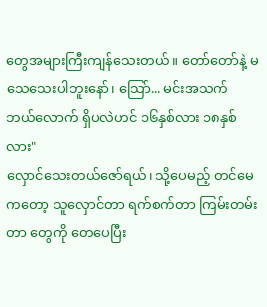တွေအများကြီးကျန်သေးတယ်။ တော်တော်နဲ့ မသေသေးပါဘူးနော်၊ သြော်... မင်းအသက် ဘယ်လောက် ရှိပလဲဟင် ၁၆နှစ်လား ၁၈နှစ်လား"
လှောင်သေးတယ်ဇော်ရယ်၊ သို့ပေမည့် တင်မေကတော့ သူလှောင်တာ ရက်စက်တာ ကြမ်းတမ်းတာ တွေကို တေပေပြီး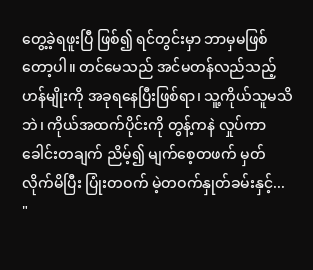တွေ့ခဲ့ရဖူးပြီ ဖြစ်၍ ရင်တွင်းမှာ ဘာမှမဖြစ်တော့ပါ။ တင်မေသည် အင်မတန်လည်သည့်ဟန်မျိုးကို အခုရနေပြီးဖြစ်ရာ၊ သူ့ကိုယ်သူမသိဘဲ၊ ကိုယ်အထက်ပိုင်းကို တွန့်ကနဲ လှုပ်ကာ ခေါင်းတချက် ညိမ့်၍ မျက်စေ့တဖက် မှတ်လိုက်မိပြီး ပြုံးတဝက် မဲ့တဝက်နှုတ်ခမ်းနှင့်...
"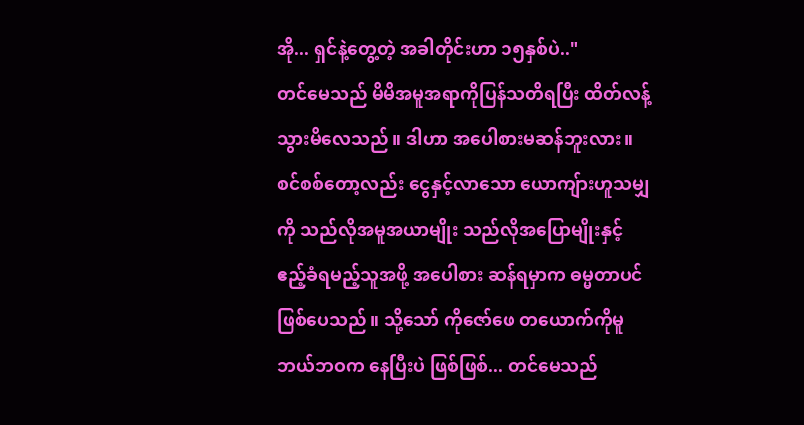အို... ရှင်နဲ့တွေ့တဲ့ အခါတိုင်းဟာ ၁၅နှစ်ပဲ.."
တင်မေသည် မိမိအမူအရာကိုပြန်သတိရပြီး ထိတ်လန့်သွားမိလေသည်။ ဒါဟာ အပေါစားမဆန်ဘူးလား။ စင်စစ်တော့လည်း ငွေနှင့်လာသော ယောကျ်ားဟူသမျှကို သည်လိုအမူအယာမျိုး သည်လိုအပြောမျိုးနှင့် ဧည့်ခံရမည့်သူအဖို့ အပေါစား ဆန်ရမှာက ဓမ္မတာပင် ဖြစ်ပေသည်။ သို့သော် ကိုဇော်ဖေ တယောက်ကိုမူ ဘယ်ဘဝက နေပြီးပဲ ဖြစ်ဖြစ်... တင်မေသည်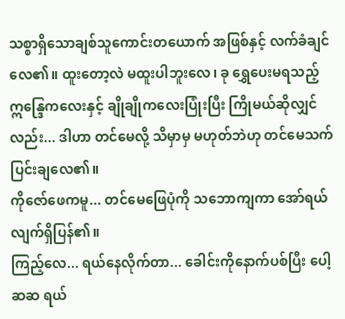သစ္စာရှိသောချစ်သူကောင်းတယောက် အဖြစ်နှင့် လက်ခံချင်လေ၏။ ထူးတော့လဲ မထူးပါဘူးလေ၊ ခု ရွှေပေးမရသည့် ဣန္ဒြေကလေးနှင့် ချိုချိုကလေးပြုံးပြီး ကြိုမယ်ဆိုလျှင်လည်း... ဒါဟာ တင်မေလို့ သိမှာမှ မဟုတ်ဘဲဟု တင်မေသက်ပြင်းချလေ၏။
ကိုဇော်ဖေကမူ... တင်မေဖြေပုံကို သဘောကျကာ အော်ရယ်လျက်ရှိပြန်၏။
ကြည့်လေ... ရယ်နေလိုက်တာ... ခေါင်းကိုနောက်ပစ်ပြီး ပေါ့ဆဆ ရယ်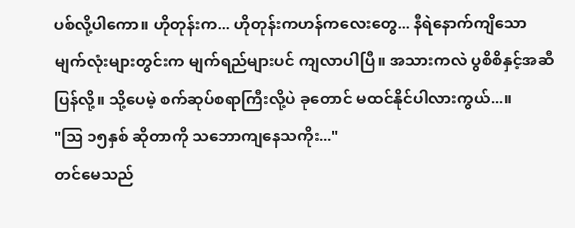ပစ်လို့ပါကော။ ဟိုတုန်းက... ဟိုတုန်းကဟန်ကလေးတွေ... နီရဲနောက်ကျိသော မျက်လုံးများတွင်းက မျက်ရည်များပင် ကျလာပါပြီ။ အသားကလဲ ပွစိစိနှင့်အဆီပြန်လို့။ သို့ပေမဲ့ စက်ဆုပ်စရာကြီးလို့ပဲ ခုတောင် မထင်နိုင်ပါလားကွယ်...။
"သြ ၁၅နှစ် ဆိုတာကို သဘောကျနေသကိုး..."
တင်မေသည်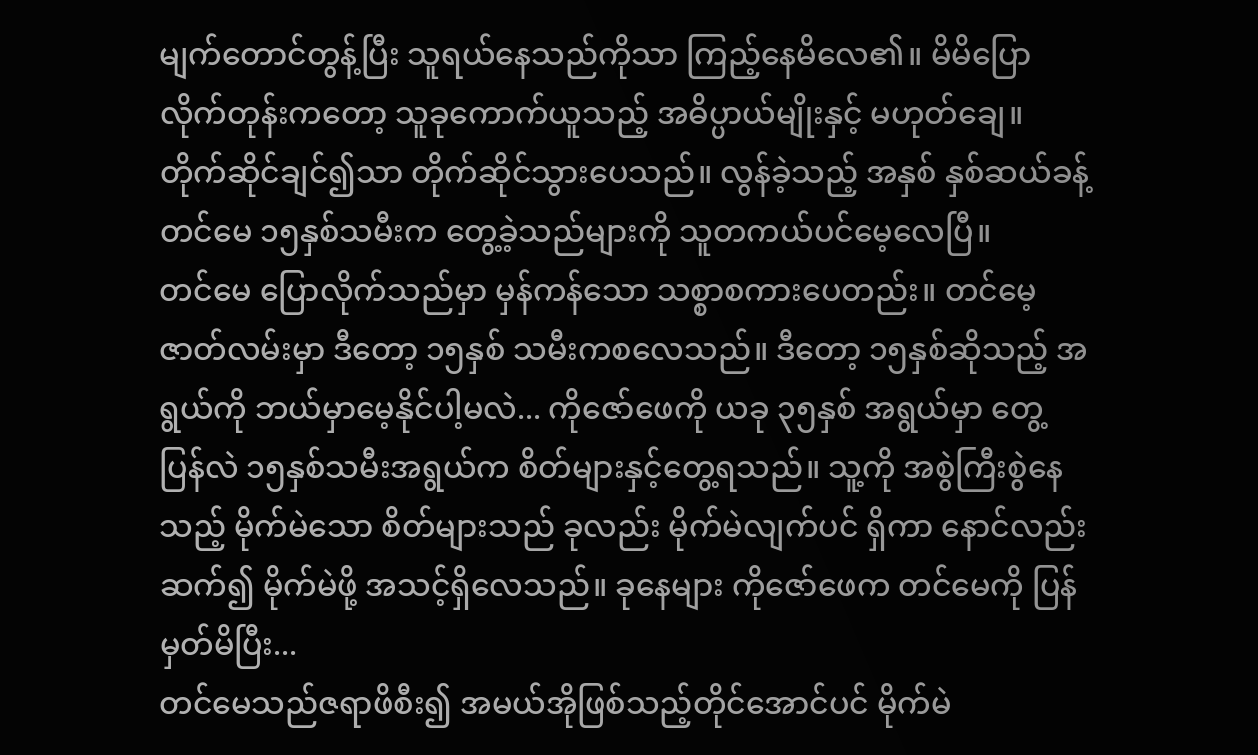မျက်တောင်တွန့်ပြီး သူရယ်နေသည်ကိုသာ ကြည့်နေမိလေ၏။ မိမိပြောလိုက်တုန်းကတော့ သူခုကောက်ယူသည့် အဓိပ္ပာယ်မျိုးနှင့် မဟုတ်ချေ။ တိုက်ဆိုင်ချင်၍သာ တိုက်ဆိုင်သွားပေသည်။ လွန်ခဲ့သည့် အနှစ် နှစ်ဆယ်ခန့်တင်မေ ၁၅နှစ်သမီးက တွေ့ခဲ့သည်များကို သူတကယ်ပင်မေ့လေပြီ။
တင်မေ ပြောလိုက်သည်မှာ မှန်ကန်သော သစ္စာစကားပေတည်း။ တင်မေ့ဇာတ်လမ်းမှာ ဒီတော့ ၁၅နှစ် သမီးကစလေသည်။ ဒီတော့ ၁၅နှစ်ဆိုသည့် အရွယ်ကို ဘယ်မှာမေ့နိုင်ပါ့မလဲ... ကိုဇော်ဖေကို ယခု ၃၅နှစ် အရွယ်မှာ တွေ့ပြန်လဲ ၁၅နှစ်သမီးအရွယ်က စိတ်များနှင့်တွေ့ရသည်။ သူ့ကို အစွဲကြီးစွဲနေသည့် မိုက်မဲသော စိတ်များသည် ခုလည်း မိုက်မဲလျက်ပင် ရှိကာ နောင်လည်း ဆက်၍ မိုက်မဲဖို့ အသင့်ရှိလေသည်။ ခုနေများ ကိုဇော်ဖေက တင်မေကို ပြန်မှတ်မိပြီး...
တင်မေသည်ဇရာဖိစီး၍ အမယ်အိုဖြစ်သည့်တိုင်အောင်ပင် မိုက်မဲ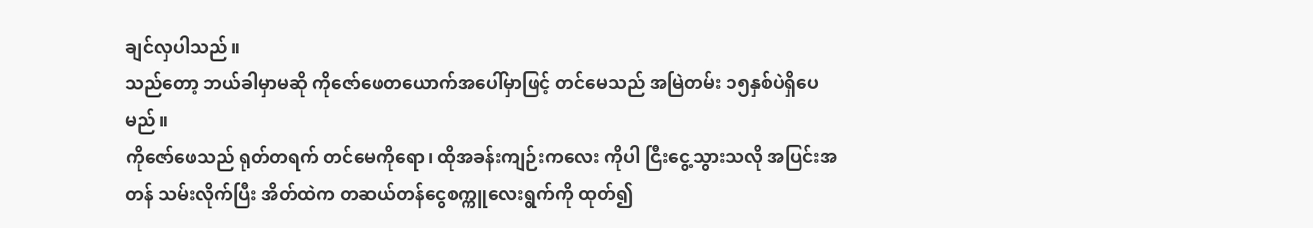ချင်လှပါသည်။
သည်တော့ ဘယ်ခါမှာမဆို ကိုဇော်ဖေတယောက်အပေါ်မှာဖြင့် တင်မေသည် အမြဲတမ်း ၁၅နှစ်ပဲရှိပေမည်။
ကိုဇော်ဖေသည် ရုတ်တရက် တင်မေကိုရော၊ ထိုအခန်းကျဉ်းကလေး ကိုပါ ငြီးငွေ့သွားသလို အပြင်းအတန် သမ်းလိုက်ပြီး အိတ်ထဲက တဆယ်တန်ငွေစက္ကူလေးရွက်ကို ထုတ်၍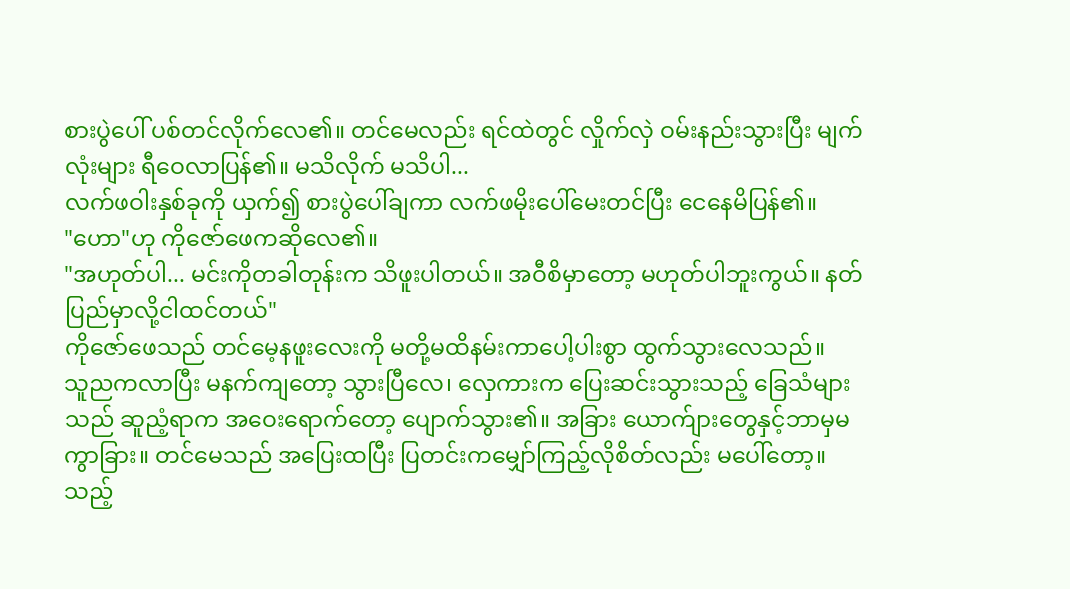စားပွဲပေါ် ပစ်တင်လိုက်လေ၏။ တင်မေလည်း ရင်ထဲတွင် လှိုက်လှဲ ဝမ်းနည်းသွားပြီး မျက်လုံးများ ရီဝေလာပြန်၏။ မသိလိုက် မသိပါ...
လက်ဖဝါးနှစ်ခုကို ယှက်၍ စားပွဲပေါ်ချကာ လက်ဖမိုးပေါ်မေးတင်ပြီး ငေနေမိပြန်၏။
"ဟော"ဟု ကိုဇော်ဖေကဆိုလေ၏။
"အဟုတ်ပါ... မင်းကိုတခါတုန်းက သိဖူးပါတယ်။ အဝီစိမှာတော့ မဟုတ်ပါဘူးကွယ်။ နတ်ပြည်မှာလို့ငါထင်တယ်"
ကိုဇော်ဖေသည် တင်မေ့နဖူးလေးကို မတို့မထိနမ်းကာပေါ့ပါးစွာ ထွက်သွားလေသည်။
သူညကလာပြီး မနက်ကျတော့ သွားပြီလေ၊ လှေကားက ပြေးဆင်းသွားသည့် ခြေသံများသည် ဆူညံ့ရာက အဝေးရောက်တော့ ပျောက်သွား၏။ အခြား ယောက်ျားတွေနှင့်ဘာမှမကွာခြား။ တင်မေသည် အပြေးထပြီး ပြတင်းကမျှော်ကြည့်လိုစိတ်လည်း မပေါ်တော့။ သည့်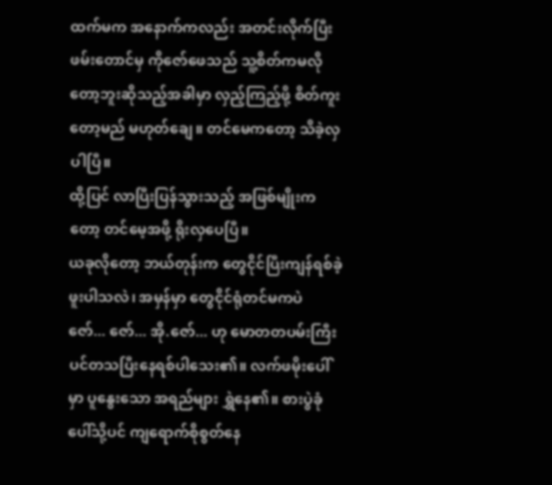ထက်မက အနောက်ကလည်း အတင်းလိုက်ပြီးဖမ်းတောင်မှ ကိုဇော်ဖေသည် သူ့စိတ်ကမလိုတော့ဘူးဆိုသည့်အခါမှာ လှည့်ကြည့်ဖို့ စိတ်ကူးတော့မည် မဟုတ်ချေ။ တင်မေကတော့ သိခဲ့လှပါပြီ။
ထို့ပြင် လာပြီးပြန်သွားသည့် အဖြစ်မျိုးကတော့ တင်မေ့အဖို့ ရိုးလှပေပြီ။
ယခုလိုတော့ ဘယ်တုန်းက တွေငိုင်ပြီးကျန်ရစ်ခဲ့ဖူးပါသလဲ၊ အမှန်မှာ တွေငိုင်ရုံတင်မကပဲ ဇော်... ဇော်... အို.ဇော်... ဟု မောတတပမ်းကြီး ပင်တသပြီးနေရစ်ပါသေး၏။ လက်ဖမိုးပေါ်မှာ ပူနွေးသော အရည်များ ရွှဲနေ၏။ စားပွဲခုံပေါ်သို့ပင် ကျရောက်စိုစွတ်နေ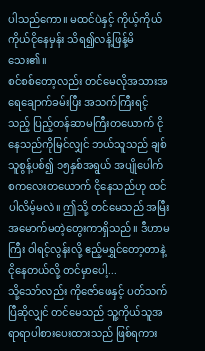ပါသည်ကော။ မထင်ပဲနှင့် ကိုယ့်ကိုယ်ကိုယ်ငိုနေမှန်း သိရ၍လန့်ဖြန့်မိသေး၏။
စင်စစ်တော့လည်း တင်မေလိုအသားအရေချောက်ခမ်းပြီး အသက်ကြီးရင့်သည့် ပြည့်တန်ဆာမကြီးတယောက် ငိုနေသည်ကိုမြင်လျှင် ဘယ်သူသည် ချစ်သူစွန့်ပစ်၍ ၁၅နှစ်အရွယ် အပျိုပေါက်စကလေးတယောက် ငိုနေသည်ဟု ထင်ပါလိမ့်မလဲ။ ဤသို့ တင်မေသည် အမြီးအမောက်မတဲ့တွေးကာရှိသည်။ ဒီဟာမကြီး ဝါရင့်လွန်းလို့ ဧည့်မရွှင်တော့တာနဲ့ ငိုနေတယ်လို့ တင်မှာပေါ့...
သို့သော်လည်း ကိုဇော်ဖေနှင့် ပတ်သက်ပြီဆိုလျှင် တင်မေသည် သူ့ကိုယ်သူအရာရာပါစားပေးထားသည် ဖြစ်ရကား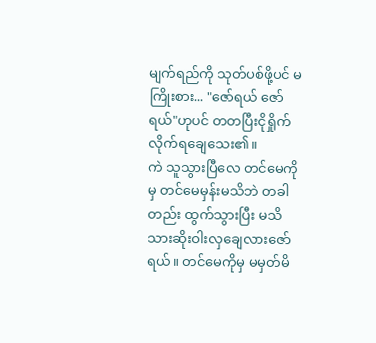မျက်ရည်ကို သုတ်ပစ်ဖို့ပင် မကြိုးစား... "ဇော်ရယ် ဇော်ရယ်"ဟုပင် တတပြီးငိုရှိုက်လိုက်ရချေသေး၏။
ကဲ သူသွားပြီလေ တင်မေကိုမှ တင်မေမှန်းမသိဘဲ တခါတည်း ထွက်သွားပြီး မသိသားဆိုးဝါးလှချေလားဇော်ရယ်။ တင်မေကိုမှ မမှတ်မိ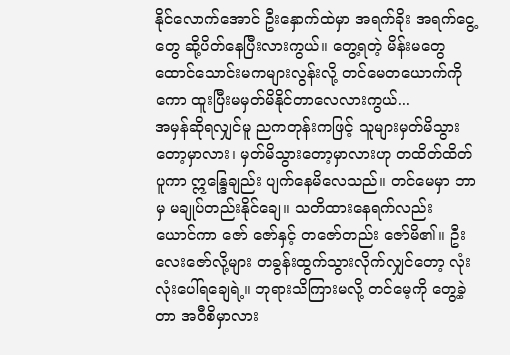နိုင်လောက်အောင် ဦးနှောက်ထဲမှာ အရက်ခိုး အရက်ငွေ့တွေ ဆို့ပိတ်နေပြီးလားကွယ်။ တွေ့ရတဲ့ မိန်းမတွေ ထောင်သောင်းမကများလွန်းလို့ တင်မေတယောက်ကိုကော ထူးပြီးမမှတ်မိနိုင်တာလေလားကွယ်...
အမှန်ဆိုရလျှင်မူ ညကတုန်းကဖြင့် သူများမှတ်မိသွားတော့မှာလား၊ မှတ်မိသွားတော့မှာလားဟု တထိတ်ထိတ် ပူကာ ဣန္ဒြေချည်း ပျက်နေမိလေသည်။ တင်မေမှာ ဘာမှ မချုပ်တည်းနိုင်ချေ။ သတိထားနေရက်လည်း ယောင်ကာ ဇော် ဇော်နှင့် တဇော်တည်း ဇော်မိ၏။ ဦးလေးဇော်လို့များ တခွန်းထွက်သွားလိုက်လျှင်တော့ လုံးလုံးပေါ်ရချေရဲ့။ ဘုရားသိကြားမလို့ တင်မေ့ကို တွေ့ခဲ့တာ အဝီစိမှာလား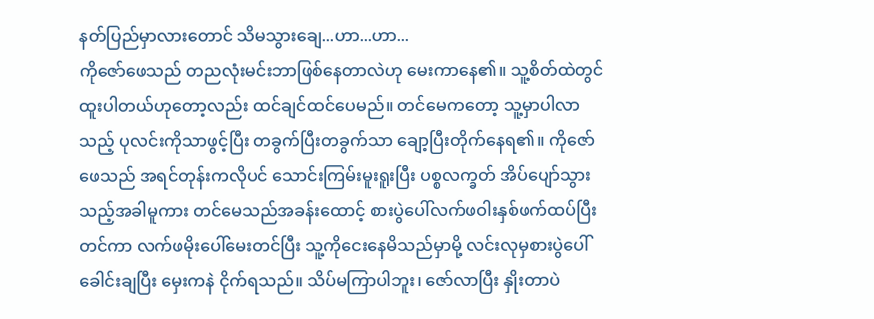နတ်ပြည်မှာလားတောင် သိမသွားချေ...ဟာ...ဟာ...
ကိုဇော်ဖေသည် တညလုံးမင်းဘာဖြစ်နေတာလဲဟု မေးကာနေ၏။ သူ့စိတ်ထဲတွင် ထူးပါတယ်ဟုတော့လည်း ထင်ချင်ထင်ပေမည်။ တင်မေကတော့ သူ့မှာပါလာသည့် ပုလင်းကိုသာဖွင့်ပြီး တခွက်ပြီးတခွက်သာ ချော့ပြီးတိုက်နေရ၏။ ကိုဇော်ဖေသည် အရင်တုန်းကလိုပင် သောင်းကြမ်းမူးရူးပြီး ပစ္စလက္ခတ် အိပ်ပျော်သွားသည့်အခါမူကား တင်မေသည်အခန်းထောင့် စားပွဲပေါ်လက်ဖဝါးနှစ်ဖက်ထပ်ပြီးတင်ကာ လက်ဖမိုးပေါ်မေးတင်ပြီး သူ့ကိုငေးနေမိသည်မှာမို့ လင်းလုမှစားပွဲပေါ်ခေါင်းချပြီး မှေးကနဲ ငိုက်ရသည်။ သိပ်မကြာပါဘူး၊ ဇော်လာပြီး နှိုးတာပဲ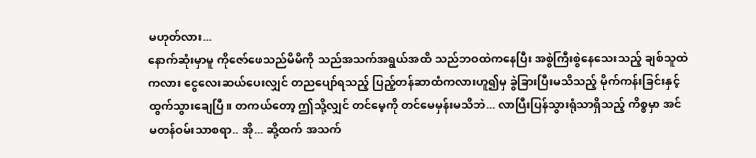မဟုတ်လား...
နောက်ဆုံးမှာမူ ကိုဇော်ဖေသည်မိမိကို သည်အသက်အရွယ်အထိ သည်ဘဝထဲကနေပြီး အစွဲကြီးစွဲနေသေးသည့် ချစ်သူထဲကလား ငွေလေးဆယ်ပေးလျှင် တညပျော်ရသည့် ပြည့်တန်ဆာထံကလားဟူ၍မှ ခွဲခြားပြီးမသိသည့် မိုက်ကန်းခြင်းနှင့် ထွက်သွားချေပြီ။ တကယ်တော့ ဤသို့လျှင် တင်မေ့ကို တင်မေမှန်းမသိဘဲ... လာပြီးပြန်သွားရုံသာရှိသည့် ကိစ္စမှာ အင်မတန်ဝမ်းသာစရာ.. အို... ဆို့ထက် အသက်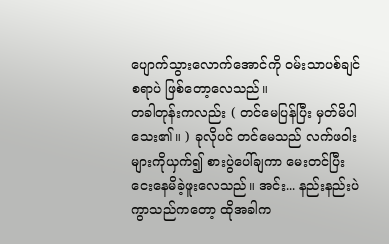ပျောက်သွားလောက်အောင်ကို ဝမ်းသာပစ်ချင်စရာပဲ ဖြစ်တော့လေသည်။
တခါတုန်းကလည်း ( တင်မေပြန်ပြီး မှတ်မိပါသေး၏။ ) ခုလိုပင် တင်မေသည် လက်ဖဝါးများကိုယှက်၍ စားပွဲပေါ်ချကာ မေးတင်ပြီး ငေးနေမိခဲ့ဖူးလေသည်။ အင်း... နည်းနည်းပဲ ကွာသည်ကတော့ ထိုအခါက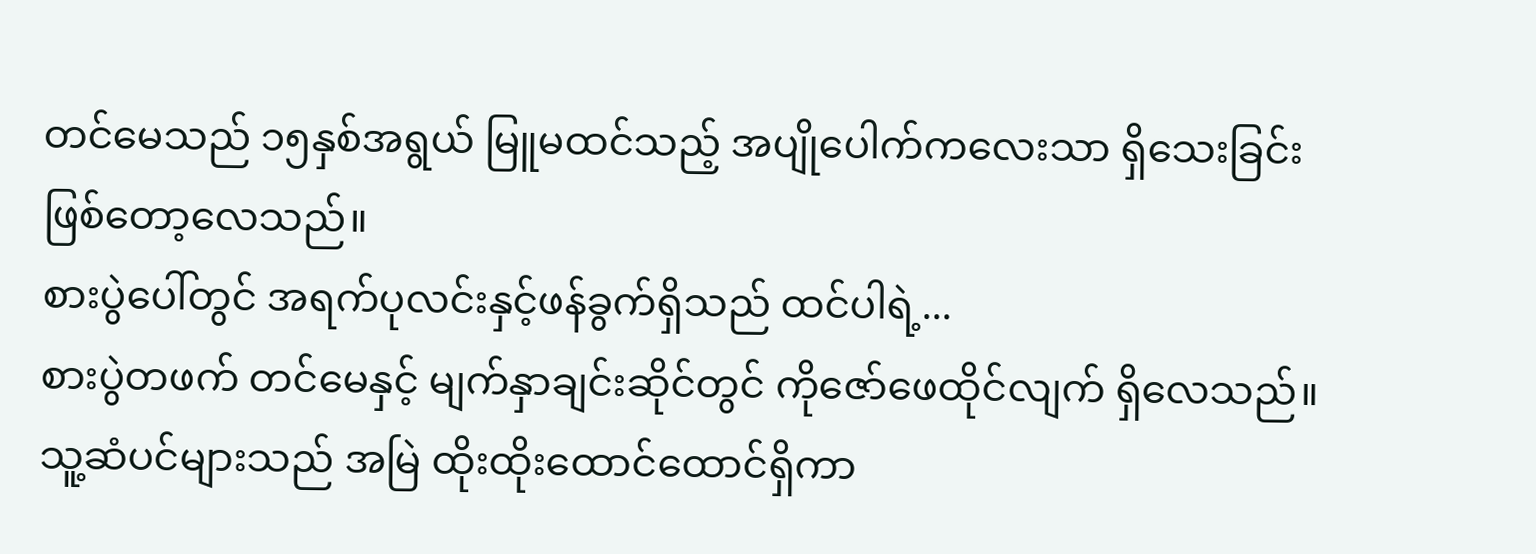တင်မေသည် ၁၅နှစ်အရွယ် မြူမထင်သည့် အပျိုပေါက်ကလေးသာ ရှိသေးခြင်းဖြစ်တော့လေသည်။
စားပွဲပေါ်တွင် အရက်ပုလင်းနှင့်ဖန်ခွက်ရှိသည် ထင်ပါရဲ့...
စားပွဲတဖက် တင်မေနှင့် မျက်နှာချင်းဆိုင်တွင် ကိုဇော်ဖေထိုင်လျက် ရှိလေသည်။ သူ့ဆံပင်များသည် အမြဲ ထိုးထိုးထောင်ထောင်ရှိကာ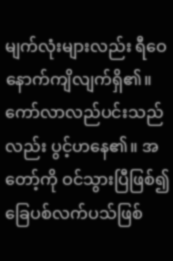မျက်လုံးများလည်း ရီဝေနောက်ကျိလျက်ရှိ၏။ ကော်လာလည်ပင်းသည်လည်း ပွင့်ဟနေ၏။ အတော့်ကို ဝင်သွားပြီဖြစ်၍ ခြေပစ်လက်ပသ်ဖြစ်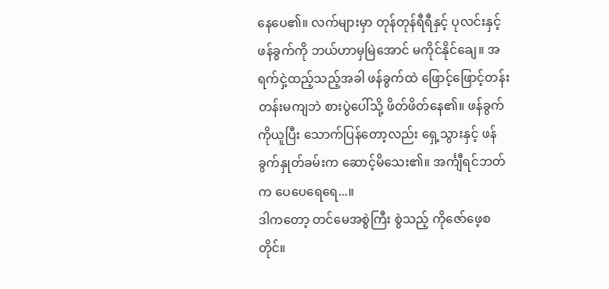နေပေ၏။ လက်များမှာ တုန်တုန်ရီရီနှင့် ပုလင်းနှင့်ဖန်ခွက်ကို ဘယ်ဟာမှမြဲအောင် မကိုင်နိုင်ချေ။ အရက်ငှဲ့ထည့်သည့်အခါ ဖန်ခွက်ထဲ ဖြောင့်ဖြောင့်တန်းတန်းမကျဘဲ စားပွဲပေါ်သို့ ဖိတ်ဖိတ်နေ၏။ ဖန်ခွက်ကိုယူပြီး သောက်ပြန်တော့လည်း ရှေ့သွားနှင့် ဖန်ခွက်နှုတ်ခမ်းက ဆောင့်မိသေး၏။ အင်္ကျီရင်ဘတ်က ပေပေရေရေ...။
ဒါကတော့ တင်မေအစွဲကြီး စွဲသည့် ကိုဇော်ဖေ့စတိုင်။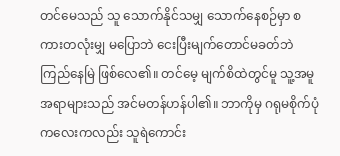တင်မေသည် သူ သောက်နိုင်သမျှ သောက်နေစဉ်မှာ စကားတလုံးမျှ မပြောဘဲ ငေးပြီးမျက်တောင်မခတ်ဘဲ ကြည်နေမြဲ ဖြစ်လေ၏။ တင်မေ့ မျက်စိထဲတွင်မူ သူ့အမူအရာများသည် အင်မတန်ဟန်ပါ၏။ ဘာကိုမှ ဂရုမစိုက်ပုံကလေးကလည်း သူရဲကောင်း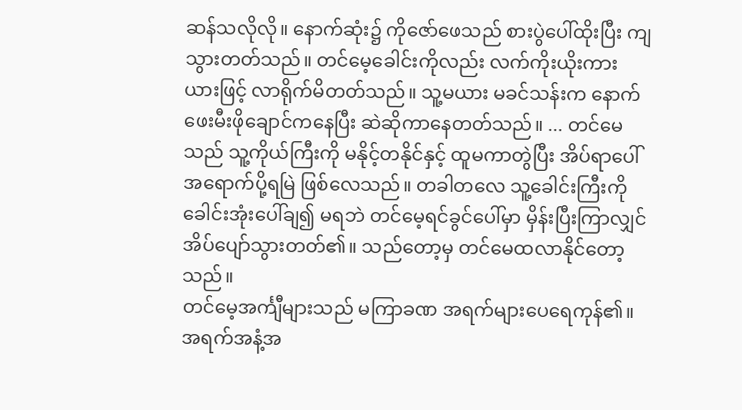ဆန်သလိုလို။ နောက်ဆုံး၌ ကိုဇော်ဖေသည် စားပွဲပေါ်ထိုးပြီး ကျသွားတတ်သည်။ တင်မေ့ခေါင်းကိုလည်း လက်ကိုးယိုးကားယားဖြင့် လာရိုက်မိတတ်သည်။ သူ့မယား မခင်သန်းက နောက်ဖေးမီးဖိုချောင်ကနေပြီး ဆဲဆိုကာနေတတ်သည်။ ... တင်မေသည် သူ့ကိုယ်ကြီးကို မနိုင့်တနိုင်နှင့် ထူမကာတွဲပြီး အိပ်ရာပေါ်အရောက်ပို့ရမြဲ ဖြစ်လေသည်။ တခါတလေ သူ့ခေါင်းကြီးကို ခေါင်းအုံးပေါ်ချ၍ မရဘဲ တင်မေ့ရင်ခွင်ပေါ်မှာ မှိန်းပြီးကြာလျှင် အိပ်ပျော်သွားတတ်၏။ သည်တော့မှ တင်မေထလာနိုင်တော့သည်။
တင်မေ့အင်္ကျီများသည် မကြာခဏ အရက်များပေရေကုန်၏။ အရက်အနံ့အ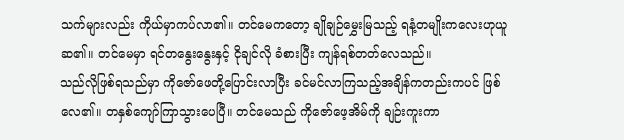သက်များလည်း ကိုယ်မှာကပ်လာ၏။ တင်မေကတော့ ချိုချဉ်မွှေးမြသည့် ရနံ့တမျိုးကလေးဟုယူဆ၏။ တင်မေမှာ ရင်တနွေးနွေးနှင့် ငိုချင်လို ခံစားပြီး ကျန်ရစ်တတ်လေသည်။
သည်လိုဖြစ်ရသည်မှာ ကိုဇော်ဖေတို့ပြောင်းလာပြီး ခင်မင်လာကြသည့်အချိန်ကတည်းကပင် ဖြစ်လေ၏။ တနှစ်ကျော်ကြာသွားပေပြီ။ တင်မေသည် ကိုဇော်ဖေ့အိမ်ကို ချဉ်းကူးကာ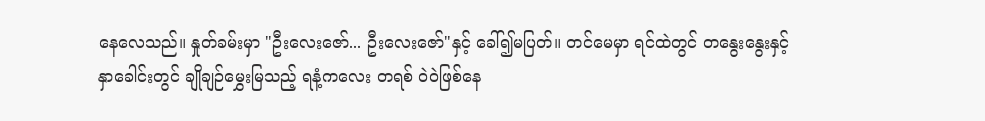နေလေသည်။ နှုတ်ခမ်းမှာ "ဦးလေးဇော်... ဦးလေးဇော်"နှင့် ခေါ်၍မပြတ်။ တင်မေမှာ ရင်ထဲတွင် တနွေးနွေးနှင့် နှာခေါင်းတွင် ချိုချဉ်မွှေးမြသည့် ရနံ့ကလေး တရစ် ဝဲဝဲဖြစ်နေ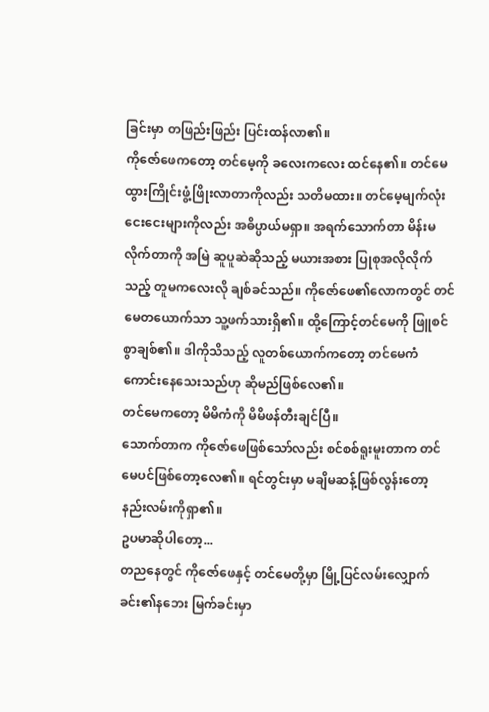ခြင်းမှာ တဖြည်းဖြည်း ပြင်းထန်လာ၏။
ကိုဇော်ဖေကတော့ တင်မေ့ကို ခလေးကလေး ထင်နေ၏။ တင်မေ ထွားကြိုင်းဖွံ့ဖြိုးလာတာကိုလည်း သတိမထား။ တင်မေ့မျက်လုံး ငေးငေးများကိုလည်း အဓိပ္ပာယ်မရှာ။ အရက်သောက်တာ မိန်းမလိုက်တာကို အမြဲ ဆူပူဆဲဆိုသည့် မယားအစား ပြုစုအလိုလိုက်သည့် တူမကလေးလို ချစ်ခင်သည်။ ကိုဇော်ဖေ၏လောကတွင် တင်မေတယောက်သာ သူ့ဖက်သားရှိ၏။ ထို့ကြောင့်တင်မေကို ဖြူစင်စွာချစ်၏။ ဒါကိုသိသည့် လူတစ်ယောက်ကတော့ တင်မေကံကောင်းနေသေးသည်ဟု ဆိုမည်ဖြစ်လေ၏။
တင်မေကတော့ မိမိကံကို မိမိဖန်တီးချင်ပြီ။
သောက်တာက ကိုဇော်ဖေဖြစ်သော်လည်း စင်စစ်ရူးမူးတာက တင်မေပင်ဖြစ်တော့လေ၏။ ရင်တွင်းမှာ မချိမဆန့်ဖြစ်လွန်းတော့ နည်းလမ်းကိုရှာ၏။
ဥပမာဆိုပါတော့...
တညနေတွင် ကိုဇော်ဖေနှင့် တင်မေတို့မှာ မြို့ပြင်လမ်းလျှောက်ခင်း၏နဘေး မြက်ခင်းမှာ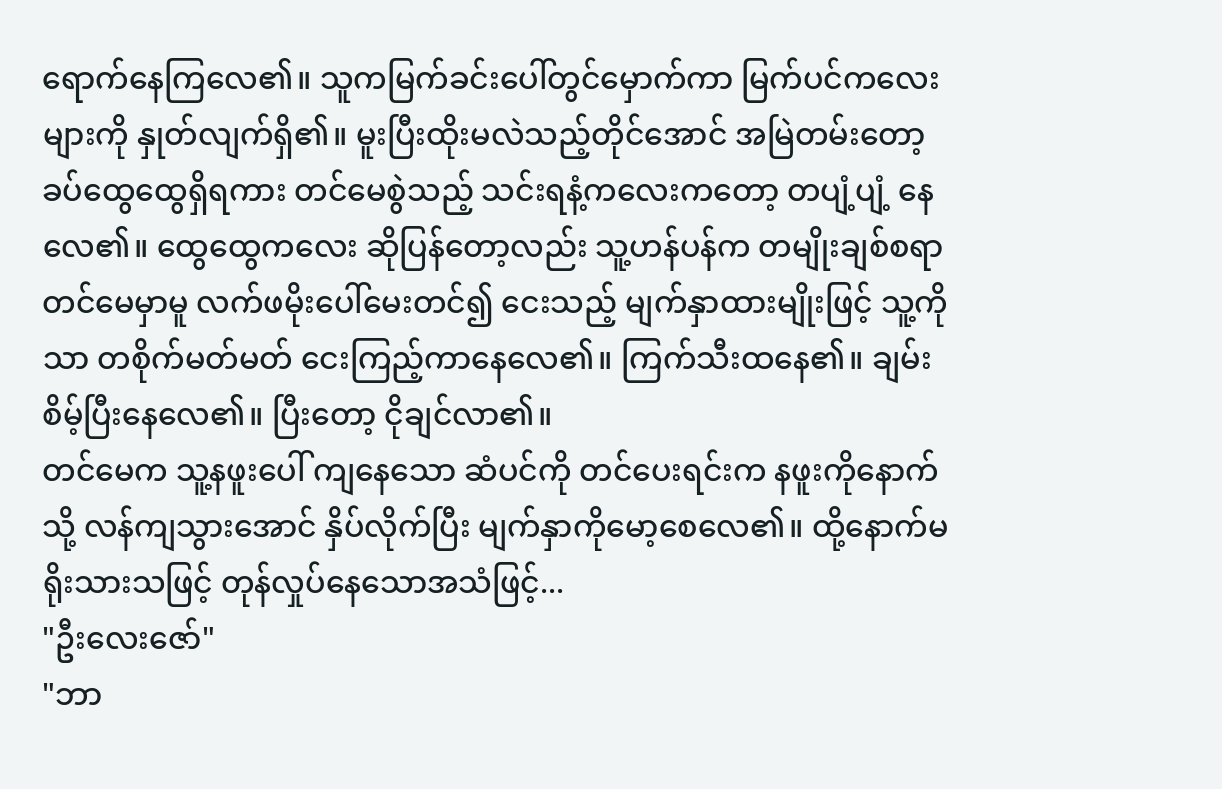ရောက်နေကြလေ၏။ သူကမြက်ခင်းပေါ်တွင်မှောက်ကာ မြက်ပင်ကလေးများကို နှုတ်လျက်ရှိ၏။ မူးပြီးထိုးမလဲသည့်တိုင်အောင် အမြဲတမ်းတော့ ခပ်ထွေထွေရှိရကား တင်မေစွဲသည့် သင်းရနံ့ကလေးကတော့ တပျံ့ပျံ့ နေလေ၏။ ထွေထွေကလေး ဆိုပြန်တော့လည်း သူ့ဟန်ပန်က တမျိုးချစ်စရာ တင်မေမှာမူ လက်ဖမိုးပေါ်မေးတင်၍ ငေးသည့် မျက်နှာထားမျိုးဖြင့် သူ့ကိုသာ တစိုက်မတ်မတ် ငေးကြည့်ကာနေလေ၏။ ကြက်သီးထနေ၏။ ချမ်းစိမ့်ပြီးနေလေ၏။ ပြီးတော့ ငိုချင်လာ၏။
တင်မေက သူ့နဖူးပေါ် ကျနေသော ဆံပင်ကို တင်ပေးရင်းက နဖူးကိုနောက်သို့ လန်ကျသွားအောင် နှိပ်လိုက်ပြီး မျက်နှာကိုမော့စေလေ၏။ ထို့နောက်မရိုးသားသဖြင့် တုန်လှုပ်နေသောအသံဖြင့်...
"ဦးလေးဇော်"
"ဘာ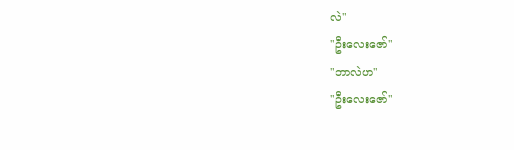လဲ"
"ဦးလေးဇော်"
"ဘာလဲဟ"
"ဦးလေးဇော်"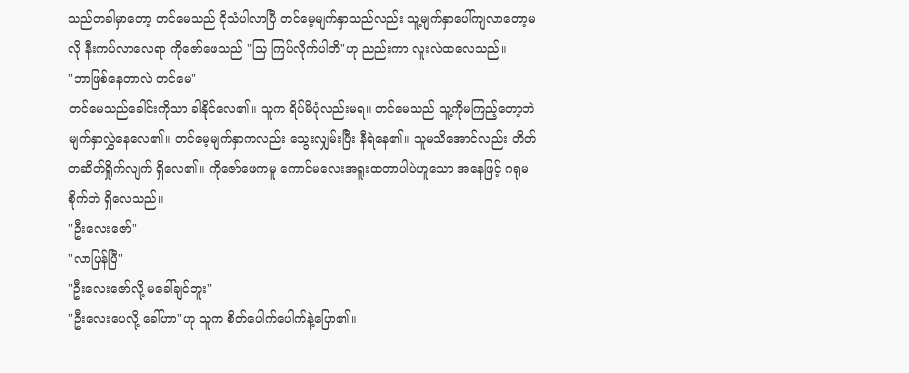သည်တခါမှာတော့ တင်မေသည် ငိုသံပါလာပြီ တင်မေ့မျက်နှာသည်လည်း သူ့မျက်နှာပေါ်ကျလာတော့မလို နီးကပ်လာလေရာ ကိုဇော်ဖေသည် "သြ ကြပ်လိုက်ပါဘိ"ဟု ညည်းကာ လူးလဲထလေသည်။
"ဘာဖြစ်နေတာလဲ တင်မေ"
တင်မေသည်ခေါင်းကိုသာ ခါနိုင်လေ၏။ သူက ရိပ်မိပုံလည်းမရ။ တင်မေသည် သူ့ကိုမကြည့်တော့ဘဲ မျက်နှာလွှဲနေလေ၏။ တင်မေ့မျက်နှာကလည်း သွေးလျှမ်းပြီး နီရဲနေ၏။ သူမသိအောင်လည်း တိတ်တဆိတ်ရှိုက်လျက် ရှိလေ၏။ ကိုဇော်ဖေကမူ ကောင်မလေးအရူးထတာပါပဲဟူသော အနေဖြင့် ဂရုမစိုက်ဘဲ ရှိလေသည်။
"ဦးလေးဇော်"
"လာပြန်ပြီ"
"ဦးလေးဇော်လို့ မခေါ်ချင်ဘူး"
"ဦးလေးပေလို့ ခေါ်ဟာ"ဟု သူက စိတ်ပေါက်ပေါက်နဲ့ပြော၏။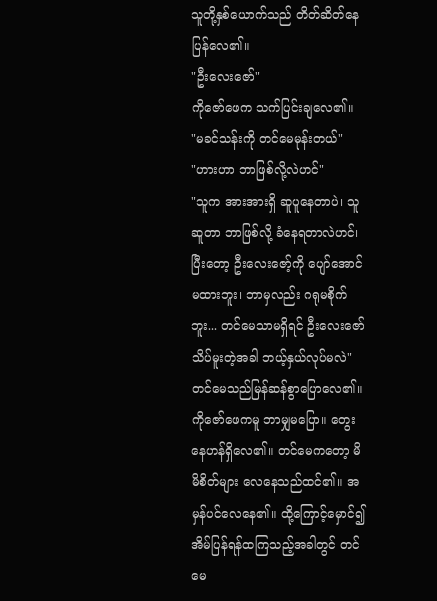သူတို့နှစ်ယောက်သည် တိတ်ဆိတ်နေပြန်လေ၏။
"ဦးလေးဇော်"
ကိုဇော်ဖေက သက်ပြင်းချလေ၏။
"မခင်သန်းကို တင်မေမုန်းတယ်"
"ဟားဟာ ဘာဖြစ်လို့လဲဟင်"
"သူက အားအားရှိ ဆူပူနေတာပဲ၊ သူဆူတာ ဘာဖြစ်လို့ ခံနေရတာလဲဟင်၊ ပြီးတော့ ဦးလေးဇော့်ကို ပျော်အောင်မထားဘူး၊ ဘာမှလည်း ဂရုမစိုက်ဘူး... တင်မေသာမရှိရင် ဦးလေးဇော်သိပ်မူးတဲ့အခါ ဘယ့်နှယ်လုပ်မလဲ"
တင်မေသည်မြန်ဆန်စွာပြောလေ၏။ ကိုဇော်ဖေကမူ ဘာမျှမပြော။ တွေးနေဟန်ရှိလေ၏။ တင်မေကတော့ မိမိစိတ်များ လေနေသည်ထင်၏။ အမှန်ပင်လေနေ၏။ ထို့ကြောင့်မှောင်၍ အိမ်ပြန်ရန်ထကြသည့်အခါတွင် တင်မေ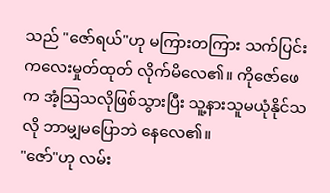သည် "ဇော်ရယ်"ဟု မကြားတကြား သက်ပြင်းကလေးမှုတ်ထုတ် လိုက်မိလေ၏။ ကိုဇော်ဖေက အံ့သြသလိုဖြစ်သွားပြီး သူ့နားသူမယုံနိုင်သလို ဘာမျှမပြောဘဲ နေလေ၏။
"ဇော်"ဟု လမ်း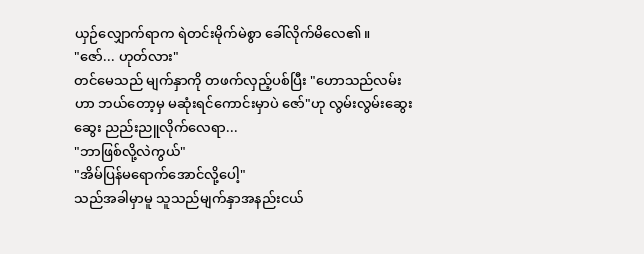ယှဉ်လျှောက်ရာက ရဲတင်းမိုက်မဲစွာ ခေါ်လိုက်မိလေ၏။
"ဇော်... ဟုတ်လား"
တင်မေသည် မျက်နှာကို တဖက်လှည့်ပစ်ပြီး "ဟောသည်လမ်းဟာ ဘယ်တော့မှ မဆုံးရင်ကောင်းမှာပဲ ဇော်"ဟု လွမ်းလွမ်းဆွေးဆွေး ညည်းညူလိုက်လေရာ...
"ဘာဖြစ်လို့လဲကွယ်"
"အိမ်ပြန်မရောက်အောင်လို့ပေါ့"
သည်အခါမှာမူ သူသည်မျက်နှာအနည်းငယ်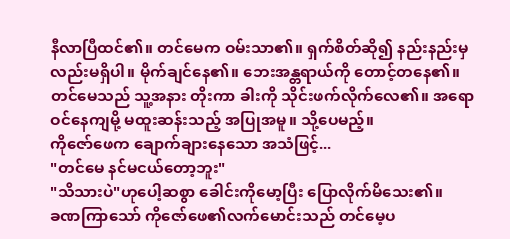နီလာပြီထင်၏။ တင်မေက ဝမ်းသာ၏။ ရှက်စိတ်ဆို၍ နည်းနည်းမှလည်းမရှိပါ။ မိုက်ချင်နေ၏။ ဘေးအန္တရာယ်ကို တောင့်တနေ၏။ တင်မေသည် သူ့အနား တိုးကာ ခါးကို သိုင်းဖက်လိုက်လေ၏။ အရောဝင်နေကျမို့ မထူးဆန်းသည့် အပြုအမူ။ သို့ပေမည့်။
ကိုဇော်ဖေက ချောက်ချားနေသော အသံဖြင့်...
"တင်မေ နင်မငယ်တော့ဘူး"
"သိသားပဲ"ဟုပေါ့ဆစွာ ခေါင်းကိုမော့ပြီး ပြောလိုက်မိသေး၏။
ခဏကြာသော် ကိုဇော်ဖေ၏လက်မောင်းသည် တင်မေ့ပ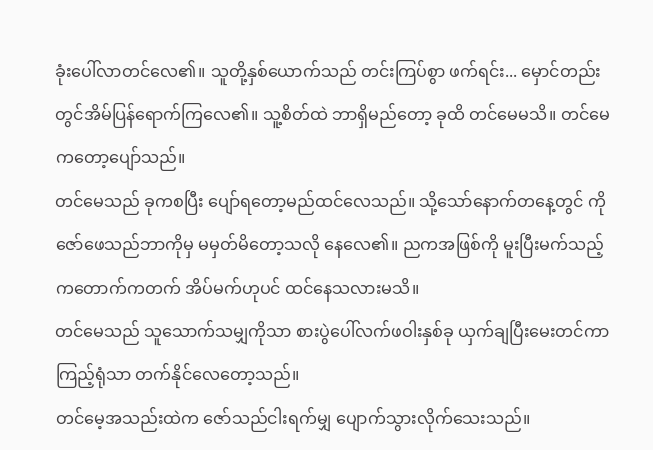ခုံးပေါ်လာတင်လေ၏။ သူတို့နှစ်ယောက်သည် တင်းကြပ်စွာ ဖက်ရင်း... မှောင်တည်းတွင်အိမ်ပြန်ရောက်ကြလေ၏။ သူ့စိတ်ထဲ ဘာရှိမည်တော့ ခုထိ တင်မေမသိ။ တင်မေကတော့ပျော်သည်။
တင်မေသည် ခုကစပြီး ပျော်ရတော့မည်ထင်လေသည်။ သို့သော်နောက်တနေ့တွင် ကိုဇော်ဖေသည်ဘာကိုမှ မမှတ်မိတော့သလို နေလေ၏။ ညကအဖြစ်ကို မူးပြီးမက်သည့် ကတောက်ကတက် အိပ်မက်ဟုပင် ထင်နေသလားမသိ။
တင်မေသည် သူသောက်သမျှကိုသာ စားပွဲပေါ်လက်ဖဝါးနှစ်ခု ယှက်ချပြီးမေးတင်ကာ ကြည့်ရုံသာ တက်နိုင်လေတော့သည်။
တင်မေ့အသည်းထဲက ဇော်သည်ငါးရက်မျှ ပျောက်သွားလိုက်သေးသည်။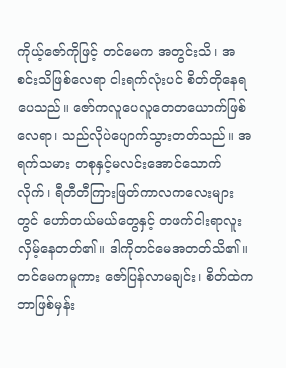ကိုယ့်ဇော်ကိုဖြင့် တင်မေက အတွင်းသိ၊ အစင်းသိဖြစ်လေရာ ငါးရက်လုံးပင် စိတ်တိုနေရပေသည်။ ဇော်ကလူပေလူတေတယောက်ဖြစ်လေရာ၊ သည်လိုပဲပျောက်သွားတတ်သည်။ အရက်သမား တစုနှင့်မလင်းအောင်သောက်လိုက်၊ ရီတီတီကြားဖြတ်ကာလကလေးများတွင် ဟော်တယ်မယ်တွေနှင့် တဖက်ငါးရာလူးလှိမ့်နေတတ်၏။ ဒါကိုတင်မေအတတ်သိ၏။
တင်မေကမူကား ဇော်ပြန်လာမချင်း၊ စိတ်ထဲက ဘာဖြစ်မှန်း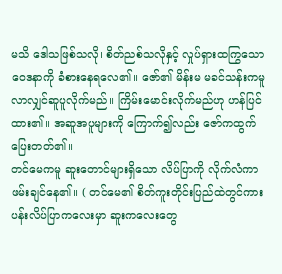မသိ ဒေါသဖြစ်သလို၊ စိတ်ညစ်သလိုနှင့် လှုပ်ရှားထကြွသော ဝေဒနာကို ခံစားနေရလေ၏။ ဇော်၏ မိန်းမ မခင်သန်းကမူ လာလျှင်ဆူပူလိုက်မည်။ ကြိမ်းမောင်းလိုက်မည်ဟု ဟန်ပြင်ထား၏။ အဆူအပူများကို ကြောက်၍လည်း ဇော်ကထွက်ပြေးတတ်၏။
တင်မေကမူ ဆူးတောင်များရှိသော လိပ်ပြာကို လိုက်လံကာ ဖမ်းချင်နေ၏။ ( တင်မေ၏ စိတ်ကူးတိုင်းပြည်ထဲတွင်ကား ပန်းလိပ်ပြာကလေးမှာ ဆူးကလေးတွေ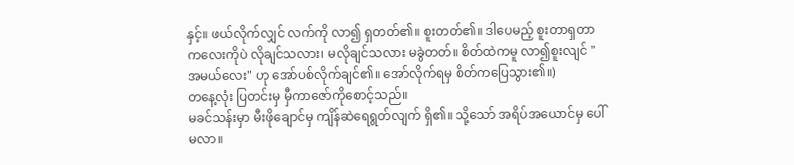နှင့်။ ဖယ်လိုက်လျှင် လက်ကို လာ၍ ရှတတ်၏။ စူးတတ်၏။ ဒါပေမည့် စူးတာရှတာကလေးကိုပဲ လိုချင်သလား၊ မလိုချင်သလား မခွဲတတ်။ စိတ်ထဲကမူ လာ၍စူးလျင် "အမယ်လေး" ဟု အော်ပစ်လိုက်ချင်၏။ အော်လိုက်ရမှ စိတ်ကပြေသွား၏။)
တနေ့လုံး ပြတင်းမှ မှီကာဇော်ကိုစောင့်သည်။
မခင်သန်းမှာ မီးဖိုချောင်မှ ကျိန်ဆဲရေရွတ်လျက် ရှိ၏။ သို့သော် အရိပ်အယောင်မှ ပေါ်မလာ။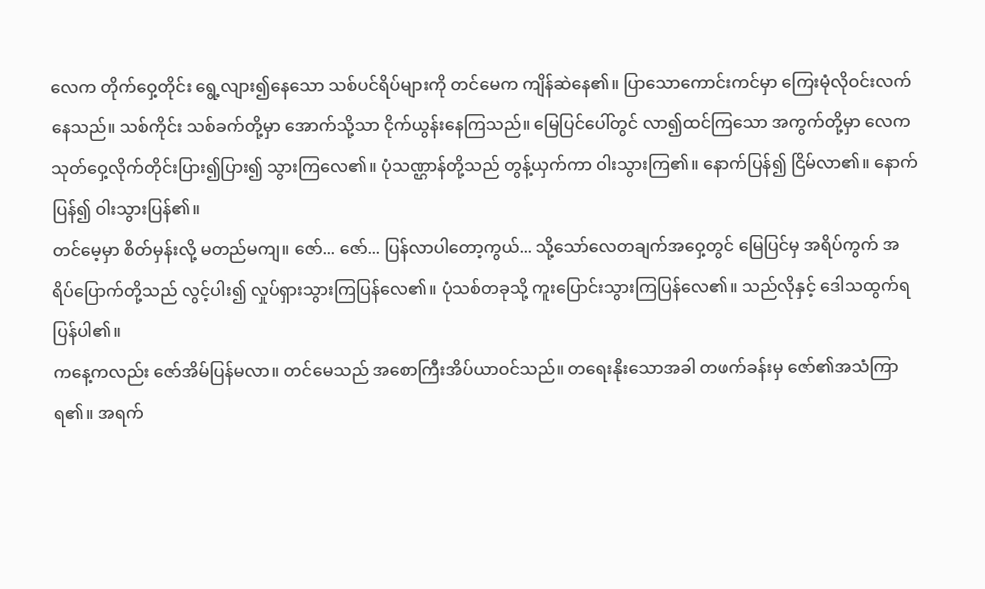လေက တိုက်ဝှေ့တိုင်း ရွေ့လျား၍နေသော သစ်ပင်ရိပ်များကို တင်မေက ကျိန်ဆဲနေ၏။ ပြာသောကောင်းကင်မှာ ကြေးမုံလိုဝင်းလက်နေသည်။ သစ်ကိုင်း သစ်ခက်တို့မှာ အောက်သို့သာ ငိုက်ယွန်းနေကြသည်။ မြေပြင်ပေါ်တွင် လာ၍ထင်ကြသော အကွက်တို့မှာ လေကသုတ်ဝှေ့လိုက်တိုင်းပြား၍ပြား၍ သွားကြလေ၏။ ပုံသဏ္ဌာန်တို့သည် တွန့်ယှက်ကာ ဝါးသွားကြ၏။ နောက်ပြန်၍ ငြိမ်လာ၏။ နောက်ပြန်၍ ဝါးသွားပြန်၏။
တင်မေ့မှာ စိတ်မှန်းလို့ မတည်မကျ။ ဇော်... ဇော်... ပြန်လာပါတော့ကွယ်... သို့သော်လေတချက်အဝှေ့တွင် မြေပြင်မှ အရိပ်ကွက် အရိပ်ပြောက်တို့သည် လွင့်ပါး၍ လှုပ်ရှားသွားကြပြန်လေ၏။ ပုံသစ်တခုသို့ ကူးပြောင်းသွားကြပြန်လေ၏။ သည်လိုနှင့် ဒေါသထွက်ရပြန်ပါ၏။
ကနေ့ကလည်း ဇော်အိမ်ပြန်မလာ။ တင်မေသည် အစောကြီးအိပ်ယာဝင်သည်။ တရေးနိုးသောအခါ တဖက်ခန်းမှ ဇော်၏အသံကြာရ၏။ အရက်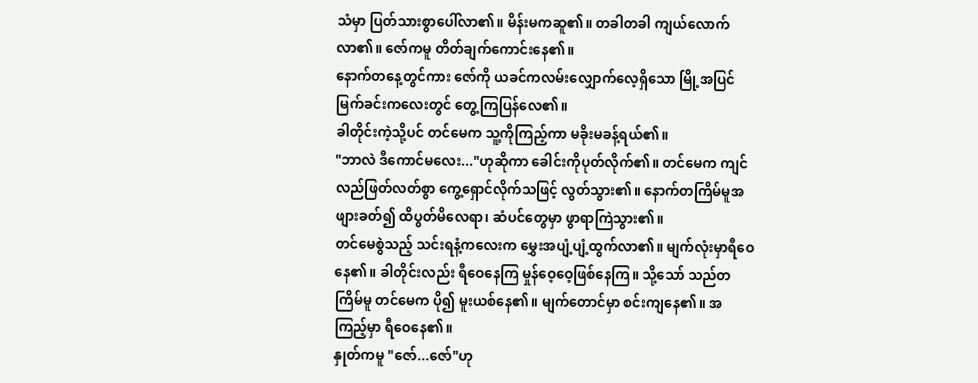သံမှာ ပြတ်သားစွာပေါ်လာ၏။ မိန်းမကဆူ၏။ တခါတခါ ကျယ်လောက်လာ၏။ ဇော်ကမူ တိတ်ချက်ကောင်းနေ၏။
နောက်တနေ့တွင်ကား ဇော်ကို ယခင်ကလမ်းလျှောက်လေ့ရှိသော မြို့အပြင် မြက်ခင်းကလေးတွင် တွေ့ကြပြန်လေ၏။
ခါတိုင်းကဲ့သို့ပင် တင်မေက သူ့ကိုကြည့်ကာ မခိုးမခန့်ရယ်၏။
"ဘာလဲ ဒီကောင်မလေး..."ဟုဆိုကာ ခေါင်းကိုပုတ်လိုက်၏။ တင်မေက ကျင်လည်ဖြတ်လတ်စွာ ကွေ့ရှောင်လိုက်သဖြင့် လွတ်သွား၏။ နောက်တကြိမ်မူအဖျားခတ်၍ ထိပွတ်မိလေရာ၊ ဆံပင်တွေမှာ ဖွာရာကြဲသွား၏။
တင်မေစွဲသည့် သင်းရနံ့ကလေးက မွှေးအပျံ့ပျံ့ထွက်လာ၏။ မျက်လုံးမှာရီဝေနေ၏။ ခါတိုင်းလည်း ရီဝေနေကြ မှုန်ဝေ့ဝေ့ဖြစ်နေကြ။ သို့သော် သည်တကြိမ်မူ တင်မေက ပို၍ မူးယစ်နေ၏။ မျက်တောင်မှာ စင်းကျနေ၏။ အကြည့်မှာ ရီဝေနေ၏။
နှုတ်ကမူ "ဇော်...ဇော်"ဟု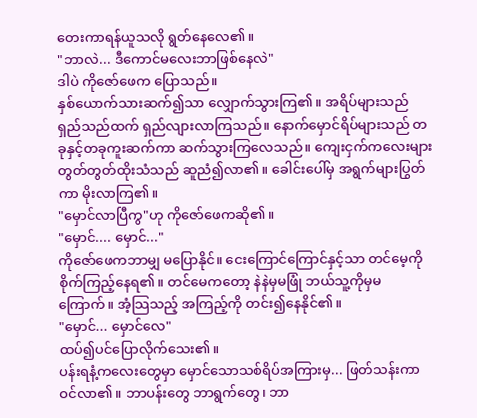တေးကာရန်ယူသလို ရွတ်နေလေ၏။
"ဘာလဲ... ဒီကောင်မလေးဘာဖြစ်နေလဲ"
ဒါပဲ ကိုဇော်ဖေက ပြောသည်။
နှစ်ယောက်သားဆက်၍သာ လျှောက်သွားကြ၏။ အရိပ်များသည် ရှည်သည်ထက် ရှည်လျားလာကြသည်။ နောက်မှောင်ရိပ်များသည် တခုနှင့်တခုကူးဆက်ကာ ဆက်သွားကြလေသည်။ ကျေးငှက်ကလေးများ တွတ်တွတ်ထိုးသံသည် ဆူညံ၍လာ၏။ ခေါင်းပေါ်မှ အရွက်များပြွတ်ကာ မိုးလာကြ၏။
"မှောင်လာပြီကွ"ဟု ကိုဇော်ဖေကဆို၏။
"မှောင်.... မှောင်..."
ကိုဇော်ဖေကဘာမျှ မပြောနိုင်။ ငေးကြောင်ကြောင်နှင့်သာ တင်မေ့ကို စိုက်ကြည့်နေရ၏။ တင်မေကတော့ နဲနဲမှမဖြုံ ဘယ်သူ့ကိုမှမကြောက်။ အံ့သြသည့် အကြည့်ကို တင်း၍နေနိုင်၏။
"မှောင်... မှောင်လေ"
ထပ်၍ပင်ပြောလိုက်သေး၏။
ပန်းရနံ့ကလေးတွေမှာ မှောင်သောသစ်ရိပ်အကြားမှ... ဖြတ်သန်းကာဝင်လာ၏။ ဘာပန်းတွေ ဘာရွက်တွေ၊ ဘာ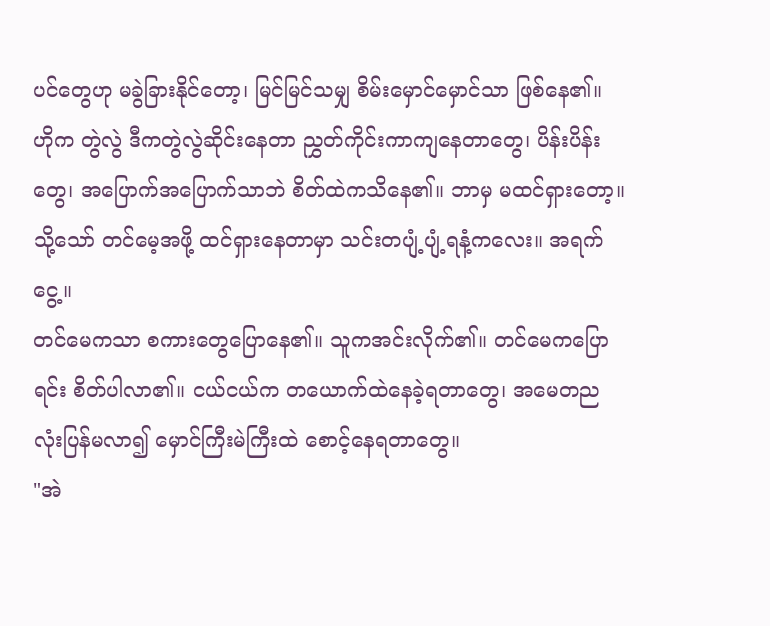ပင်တွေဟု မခွဲခြားနိုင်တော့၊ မြင်မြင်သမျှ စိမ်းမှောင်မှောင်သာ ဖြစ်နေ၏။ ဟိုက တွဲလွဲ ဒီကတွဲလွဲဆိုင်းနေတာ ညွှတ်ကိုင်းကာကျနေတာတွေ၊ ပိန်းပိန်းတွေ၊ အပြောက်အပြောက်သာဘဲ စိတ်ထဲကသိနေ၏။ ဘာမှ မထင်ရှားတော့။
သို့သော် တင်မေ့အဖို့ ထင်ရှားနေတာမှာ သင်းတပျံ့ပျံ့ရနံ့ကလေး။ အရက်ငွေ့။
တင်မေကသာ စကားတွေပြောနေ၏။ သူကအင်းလိုက်၏။ တင်မေကပြောရင်း စိတ်ပါလာ၏။ ငယ်ငယ်က တယောက်ထဲနေခဲ့ရတာတွေ၊ အမေတညလုံးပြန်မလာ၍ မှောင်ကြီးမဲကြီးထဲ စောင့်နေရတာတွေ။
"အဲ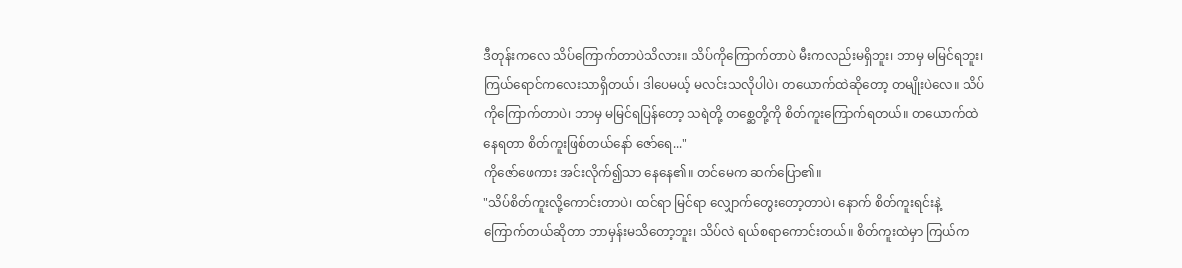ဒီတုန်းကလေ သိပ်ကြောက်တာပဲသိလား။ သိပ်ကိုကြောက်တာပဲ မီးကလည်းမရှိဘူး၊ ဘာမှ မမြင်ရဘူး၊ ကြယ်ရောင်ကလေးသာရှိတယ်၊ ဒါပေမယ့် မလင်းသလိုပါပဲ၊ တယောက်ထဲဆိုတော့ တမျိုးပဲလေ။ သိပ်ကိုကြောက်တာပဲ၊ ဘာမှ မမြင်ရပြန်တော့ သရဲတို့ တစ္ဆေတို့ကို စိတ်ကူးကြောက်ရတယ်။ တယောက်ထဲနေရတာ စိတ်ကူးဖြစ်တယ်နော် ဇော်ရေ..."
ကိုဇော်ဖေကား အင်းလိုက်၍သာ နေနေ၏။ တင်မေက ဆက်ပြော၏။
"သိပ်စိတ်ကူးလို့ကောင်းတာပဲ၊ ထင်ရာ မြင်ရာ လျှောက်တွေးတော့တာပဲ၊ နောက် စိတ်ကူးရင်းနဲ့ ကြောက်တယ်ဆိုတာ ဘာမှန်းမသိတော့ဘူး၊ သိပ်လဲ ရယ်စရာကောင်းတယ်။ စိတ်ကူးထဲမှာ ကြယ်က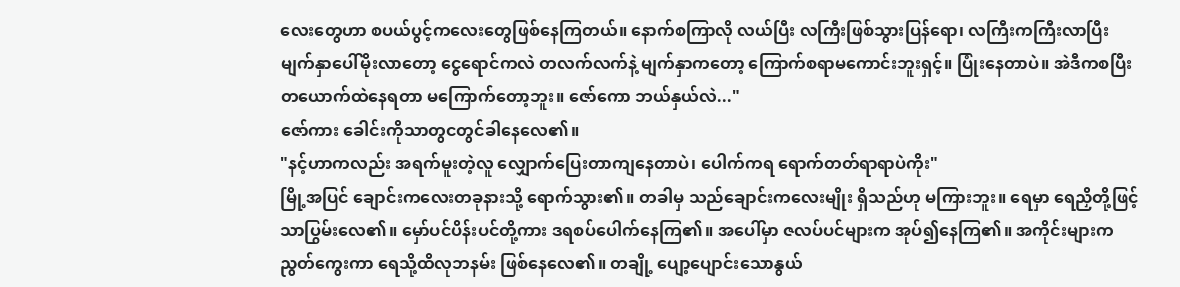လေးတွေဟာ စပယ်ပွင့်ကလေးတွေဖြစ်နေကြတယ်။ နောက်စကြာလို လယ်ပြီး လကြီးဖြစ်သွားပြန်ရော၊ လကြီးကကြီးလာပြီး မျက်နှာပေါ်မိုးလာတော့ ငွေရောင်ကလဲ တလက်လက်နဲ့ မျက်နှာကတော့ ကြောက်စရာမကောင်းဘူးရှင့်။ ပြုံးနေတာပဲ။ အဲဒီကစပြီး တယောက်ထဲနေရတာ မကြောက်တော့ဘူး။ ဇော်ကော ဘယ်နှယ်လဲ..."
ဇော်ကား ခေါင်းကိုသာတွငတွင်ခါနေလေ၏။
"နင့်ဟာကလည်း အရက်မူးတဲ့လူ လျှောက်ပြေးတာကျနေတာပဲ၊ ပေါက်ကရ ရောက်တတ်ရာရာပဲကိုး"
မြို့အပြင် ချောင်းကလေးတခုနားသို့ ရောက်သွား၏။ တခါမှ သည်ချောင်းကလေးမျိုး ရှိသည်ဟု မကြားဘူး။ ရေမှာ ရေညှိတို့ဖြင့်သာပြွမ်းလေ၏။ မှော်ပင်ပိန်းပင်တို့ကား ဒရစပ်ပေါက်နေကြ၏။ အပေါ်မှာ ဇလပ်ပင်များက အုပ်၍နေကြ၏။ အကိုင်းများက ညွတ်ကွေးကာ ရေသို့ထိလုဘနမ်း ဖြစ်နေလေ၏။ တချို့ ပျော့ပျောင်းသောနွယ်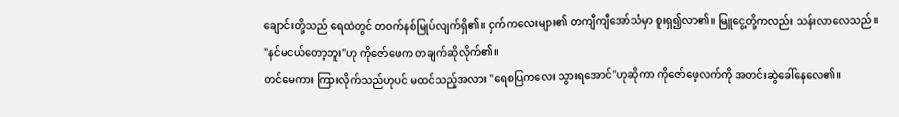ချောင်းတို့သည် ရေထဲတွင် တဝက်နစ်မြုပ်လျက်ရှိ၏။ ငှက်ကလေးများ၏ တကျီကျီအော်သံမှာ စူးရှ၍လာ၏။ မြူငွေ့တို့ကလည်း သန်းလာလေသည်။
"နင်မငယ်တော့ဘူး"ဟု ကိုဇော်ဖေက တချက်ဆိုလိုက်၏။
တင်မေကား ကြားလိုက်သည်ဟုပင် မထင်သည့်အလား "ရေစပြကလေး သွားရအောင်"ဟုဆိုကာ ကိုဇော်ဖေ့လက်ကို အတင်းဆွဲခေါ်နေလေ၏။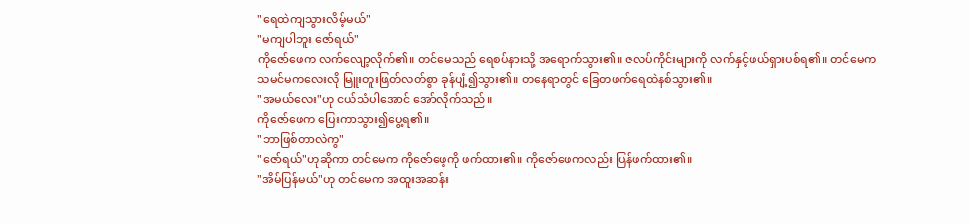"ရေထဲကျသွားလိမ့်မယ်"
"မကျပါဘူး ဇော်ရယ်"
ကိုဇော်ဖေက လက်လျော့လိုက်၏။ တင်မေသည် ရေစပ်နားသို့ အရောက်သွား၏။ ဇလပ်ကိုင်းများကို လက်နှင့်ဖယ်ရှားပစ်ရ၏။ တင်မေက သမင်မကလေးလို မြူးတူးဖြတ်လတ်စွာ ခုန်ပျံ့၍သွား၏။ တနေရာတွင် ခြေတဖက်ရေထဲနစ်သွား၏။
"အမယ်လေး"ဟု ငယ်သံပါအောင် အော်လိုက်သည်။
ကိုဇော်ဖေက ပြေးကာသွား၍ပွေ့ရ၏။
"ဘာဖြစ်တာလဲကွ"
"ဇော်ရယ်"ဟုဆိုကာ တင်မေက ကိုဇော်ဖေ့ကို ဖက်ထား၏။ ကိုဇော်ဖေကလည်း ပြန်ဖက်ထား၏။
"အိမ်ပြန်မယ်"ဟု တင်မေက အထူးအဆန်း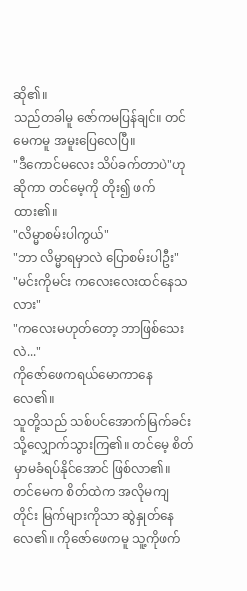ဆို၏။
သည်တခါမူ ဇော်ကမပြန်ချင်။ တင်မေကမူ အမူးပြေလေပြီ။
"ဒီကောင်မလေး သိပ်ခက်တာပဲ"ဟု ဆိုကာ တင်မေ့ကို တိုး၍ ဖက်ထား၏။
"လိမ္မာစမ်းပါကွယ်"
"ဘာ လိမ္မာရမှာလဲ ပြောစမ်းပါဦး"
"မင်းကိုမင်း ကလေးလေးထင်နေသလား"
"ကလေးမဟုတ်တော့ ဘာဖြစ်သေးလဲ..."
ကိုဇော်ဖေကရယ်မောကာနေလေ၏။
သူတို့သည် သစ်ပင်အောက်မြက်ခင်းသို့လျှောက်သွားကြ၏။ တင်မေ့ စိတ်မှာမခံရပ်နိုင်အောင် ဖြစ်လာ၏။ တင်မေက စိတ်ထဲက အလိုမကျတိုင်း မြက်များကိုသာ ဆွဲနှုတ်နေလေ၏။ ကိုဇော်ဖေကမူ သူ့ကိုဖက်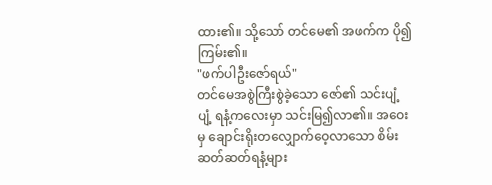ထား၏။ သို့သော် တင်မေ၏ အဖက်က ပို၍ကြမ်း၏။
"ဖက်ပါဦးဇော်ရယ်"
တင်မေအစွဲကြီးစွဲခဲ့သော ဇော်၏ သင်းပျံ့ပျံ့ ရနံ့ကလေးမှာ သင်းမြ၍လာ၏။ အဝေးမှ ချောင်းရိုးတလျှောက်ဝေ့လာသော စိမ်းဆတ်ဆတ်ရနံ့များ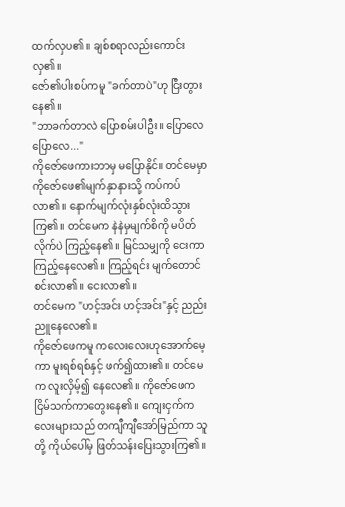ထက်လှပ၏။ ချစ်စရာလည်းကောင်းလှ၏။
ဇော်၏ပါးစပ်ကမူ "ခက်တာပဲ"ဟု ငြီးတွားနေ၏။
"ဘာခက်တာလဲ ပြောစမ်းပါဦး။ ပြောလေ ပြောလေ..."
ကိုဇော်ဖေကားဘာမှ မပြောနိုင်။ တင်မေမှာ ကိုဇော်ဖေ၏မျက်နှာနားသို့ ကပ်ကပ်လာ၏။ နောက်မျက်လုံးနှစ်လုံးထိသွားကြ၏။ တင်မေက နဲနဲမှမျက်စိကို မပိတ်လိုက်ပဲ ကြည့်နေ၏။ မြင်သမျှကို ငေးကာ ကြည့်နေလေ၏။ ကြည့်ရင်း မျက်တောင်စင်းလာ၏။ ငေးလာ၏။
တင်မေက "ဟင့်အင်း ဟင့်အင်း"နှင့် ညည်းညူနေလေ၏။
ကိုဇော်ဖေကမူ ကလေးလေးဟုအောက်မေ့ကာ မူးရစ်ရစ်နှင့် ဖက်၍ထား၏။ တင်မေက လူးလှိမ့်၍ နေလေ၏။ ကိုဇော်ဖေက ငြိမ်သက်ကာတွေးနေ၏။ ကျေးငှက်ကလေးများသည် တကျီကျီအော်မြည်ကာ သူတို့ ကိုယ်ပေါ်မှ ဖြတ်သန်းပြေးသွားကြ၏။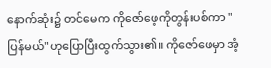နောက်ဆုံး၌ တင်မေက ကိုဇော်ဖေ့ကိုတွန်းပစ်ကာ "ပြန်မယ်"ဟုပြောပြီးထွက်သွား၏။ ကိုဇော်ဖေမှာ အံ့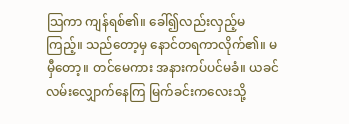သြကာ ကျန်ရစ်၏။ ခေါ်၍လည်းလှည့်မကြည့်။ သည်တော့မှ နောင်တရကာလိုက်၏။ မမှီတော့။ တင်မေကား အနားကပ်ပင်မခံ။ ယခင်လမ်းလျှောက်နေကြ မြက်ခင်းကလေးသို့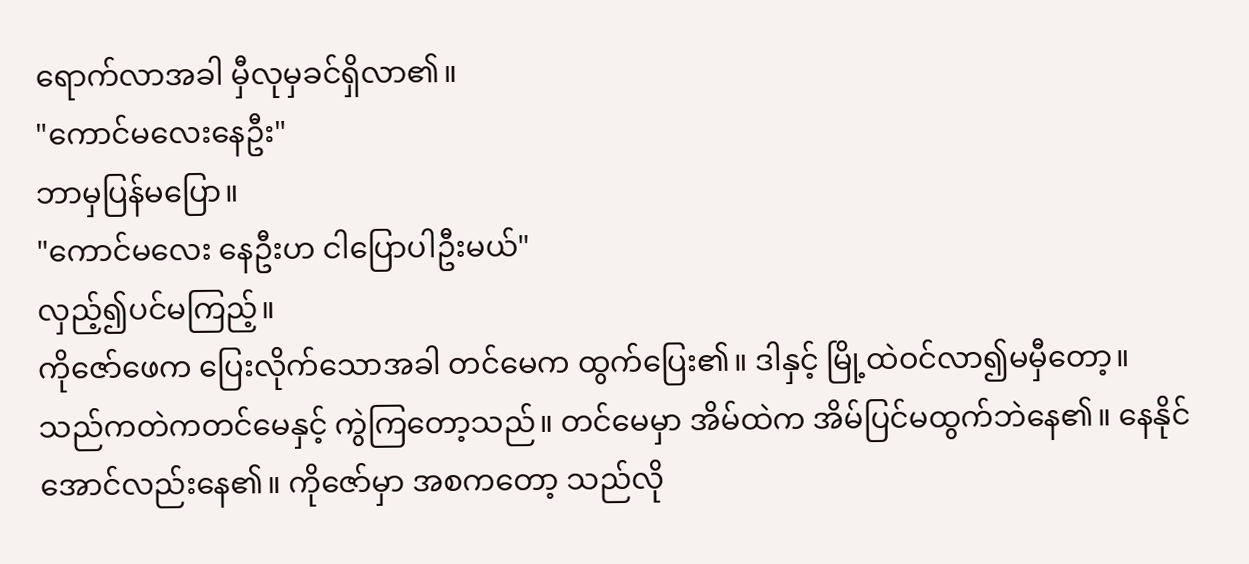ရောက်လာအခါ မှီလုမှခင်ရှိလာ၏။
"ကောင်မလေးနေဦး"
ဘာမှပြန်မပြော။
"ကောင်မလေး နေဦးဟ ငါပြောပါဦးမယ်"
လှည့်၍ပင်မကြည့်။
ကိုဇော်ဖေက ပြေးလိုက်သောအခါ တင်မေက ထွက်ပြေး၏။ ဒါနှင့် မြို့ထဲဝင်လာ၍မမှီတော့။
သည်ကတဲကတင်မေနှင့် ကွဲကြတော့သည်။ တင်မေမှာ အိမ်ထဲက အိမ်ပြင်မထွက်ဘဲနေ၏။ နေနိုင်အောင်လည်းနေ၏။ ကိုဇော်မှာ အစကတော့ သည်လို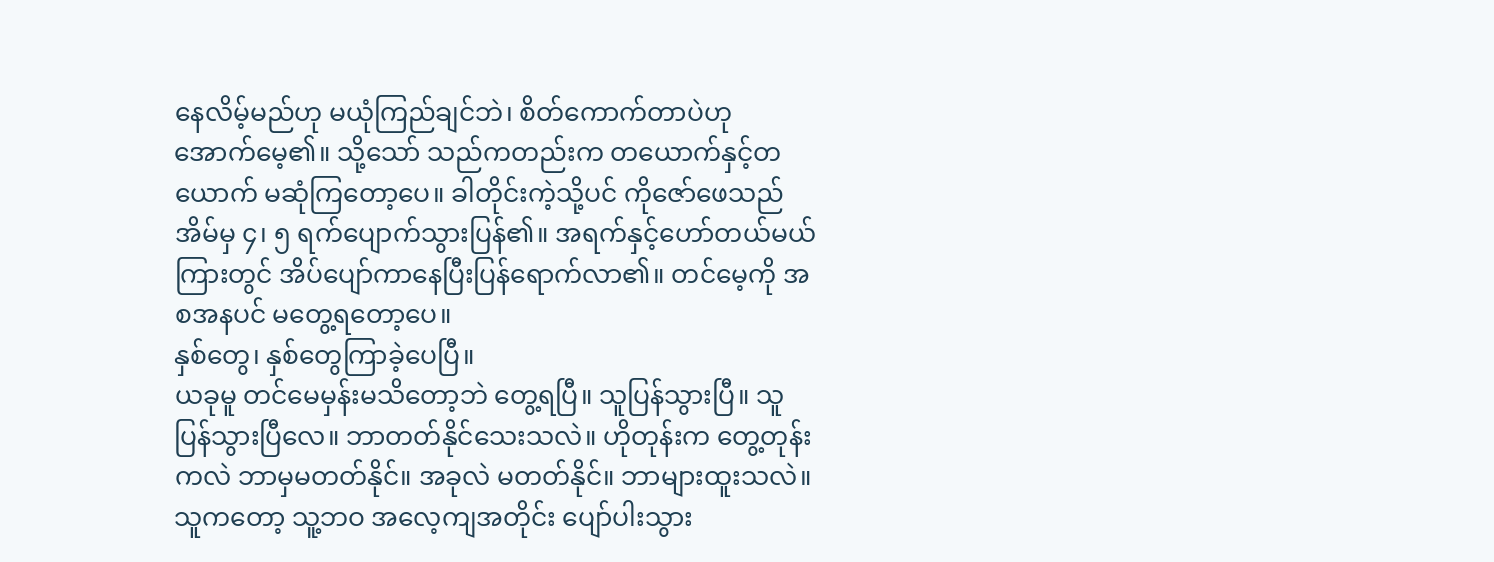နေလိမ့်မည်ဟု မယုံကြည်ချင်ဘဲ၊ စိတ်ကောက်တာပဲဟု အောက်မေ့၏။ သို့သော် သည်ကတည်းက တယောက်နှင့်တယောက် မဆုံကြတော့ပေ။ ခါတိုင်းကဲ့သို့ပင် ကိုဇော်ဖေသည် အိမ်မှ ၄၊ ၅ ရက်ပျောက်သွားပြန်၏။ အရက်နှင့်ဟော်တယ်မယ်ကြားတွင် အိပ်ပျော်ကာနေပြီးပြန်ရောက်လာ၏။ တင်မေ့ကို အစအနပင် မတွေ့ရတော့ပေ။
နှစ်တွေ၊ နှစ်တွေကြာခဲ့ပေပြီ။
ယခုမူ တင်မေမှန်းမသိတော့ဘဲ တွေ့ရပြီ။ သူပြန်သွားပြီ။ သူပြန်သွားပြီလေ။ ဘာတတ်နိုင်သေးသလဲ။ ဟိုတုန်းက တွေ့တုန်းကလဲ ဘာမှမတတ်နိုင်။ အခုလဲ မတတ်နိုင်။ ဘာများထူးသလဲ။
သူကတော့ သူ့ဘဝ အလေ့ကျအတိုင်း ပျော်ပါးသွား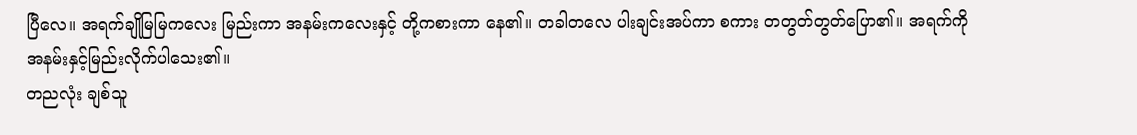ပြီလေ။ အရက်ချိုမြမြကလေး မြည်းကာ အနမ်းကလေးနှင့် တို့ကစားကာ နေ၏။ တခါတလေ ပါးချင်းအပ်ကာ စကား တတွတ်တွတ်ပြော၏။ အရက်ကို အနမ်းနှင့်မြည်းလိုက်ပါသေး၏။
တညလုံး ချစ်သူ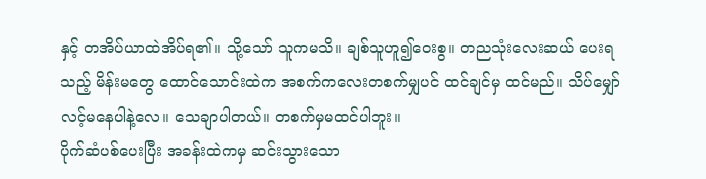နှင့် တအိပ်ယာထဲအိပ်ရ၏။ သို့သော် သူကမသိ။ ချစ်သူဟူ၍ဝေးစွ။ တညသုံးလေးဆယ် ပေးရသည့် မိန်းမတွေ ထောင်သောင်းထဲက အစက်ကလေးတစက်မျှပင် ထင်ချင်မှ ထင်မည်။ သိပ်မျှော်လင့်မနေပါနဲ့လေ။ သေချာပါတယ်။ တစက်မှမထင်ပါဘူး။
ပိုက်ဆံပစ်ပေးပြီး အခန်းထဲကမှ ဆင်းသွားသော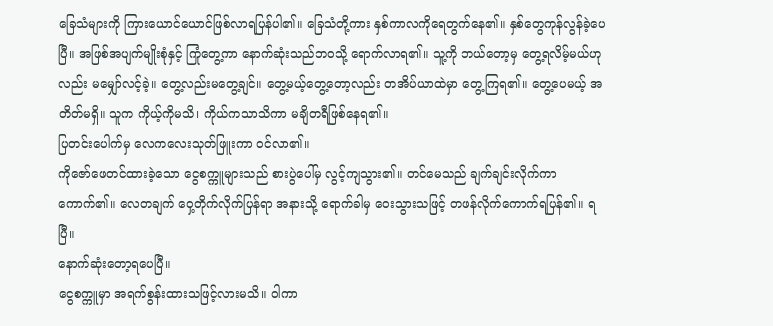ခြေသံများကို ကြားယောင်ယောင်ဖြစ်လာရပြန်ပါ၏။ ခြေသံတို့ကား နှစ်ကာလကိုရေတွက်နေ၏။ နှစ်တွေကုန်လွန်ခဲ့ပေပြီ။ အဖြစ်အပျက်မျိုးစုံနှင့် ကြုံတွေ့ကာ နောက်ဆုံးသည်ဘဝသို့ ရောက်လာရ၏။ သူ့ကို ဘယ်တော့မှ တွေ့ရလိမ့်မယ်ဟုလည်း မမျှော်လင့်ခဲ့။ တွေ့လည်းမတွေ့ချင်။ တွေ့မယ့်တွေ့တော့လည်း တအိပ်ယာထဲမှာ တွေ့ကြရ၏။ တွေ့ပေမယ့် အတိတ်မရှိ။ သူက ကိုယ့်ကိုမသိ၊ ကိုယ်ကသာသိကာ မချိတရီဖြစ်နေရ၏။
ပြတင်းပေါက်မှ လေကလေးသုတ်ဖြူးကာ ဝင်လာ၏။
ကိုဇော်ဖေတင်ထားခဲ့သော ငွေစက္ကူများသည် စားပွဲပေါ်မှ လွင့်ကျသွား၏။ တင်မေသည် ချက်ချင်းလိုက်ကာကောက်၏။ လေတချက် ဝှေ့တိုက်လိုက်ပြန်ရာ အနားသို့ ရောက်ခါမှ ဝေးသွားသဖြင့် တဖန်လိုက်ကောက်ရပြန်၏။ ရပြီ။
နောက်ဆုံးတော့ရပေပြီ။
ငွေစက္ကူမှာ အရက်စွန်းထားသဖြင့်လားမသိ။ ဝါကာ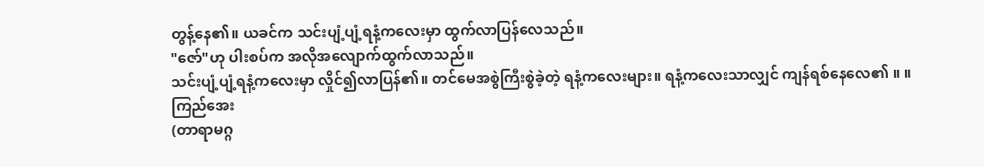တွန့်နေ၏။ ယခင်က သင်းပျံ့ပျံ့ရနံ့ကလေးမှာ ထွက်လာပြန်လေသည်။
"ဇော်"ဟု ပါးစပ်က အလိုအလျောက်ထွက်လာသည်။
သင်းပျံ့ပျံ့ရနံ့ကလေးမှာ လှိုင်၍လာပြန်၏။ တင်မေအစွဲကြီးစွဲခဲ့တဲ့ ရနံ့ကလေးများ။ ရနံ့ကလေးသာလျှင် ကျန်ရစ်နေလေ၏ ။ ။
ကြည်အေး
(တာရာမဂ္ဂ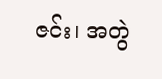ဇင်း၊ အတွဲ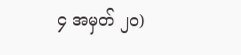၄ အမှတ် ၂၀)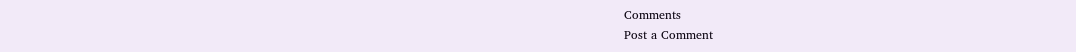Comments
Post a Comment